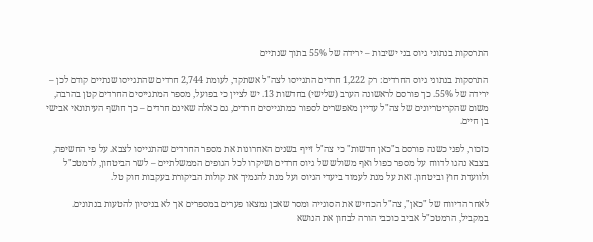התרסקות בנתוני גיוס בני ישיבות – ירידה של 55% בתוך שנתיים

התרסקות בנתוני גיוס החרדים: רק 1,222 חרדים התגייסו לצה"ל אשתקד, לעומת 2,744 חרדים שהתגייסו שנתיים קודם לכן – ירידה של 55%. כך פורסם לראשונה הערב (שלישי) בחדשות 13. יש לציין כי בפועל, מספר המתגייסים החרדים קטן בהרבה, משום שהקריטריונים של צה"ל עדיין מאפשרים לספור כמתגייסים חרדים, גם כאלה שאינם חרדים – כך חושף העיתונאי אבישי בן חיים.

כזכור, לפני כשנה פורסם ב"כאן חדשות" כי צה"ל זייף בשנים האחרונות את מספר החרדים שהתגייסו לצבא. על פי החשיפה, בצבא נהגו לדווח על מספר כפול ואף משולש של גיוס חרדים ושיקרו לכל הגופים הממשלתיים – לשר הביטחון, לרמטכ"ל ולוועדת חוץ וביטחון. זאת על מנת לעמוד ביעדי הגיוס ועל מנת להנמיך את קולות הביקורת בעקבות חוק טל.

לאחר הדיווח של "כאן", צה"ל הכחיש את הסוגייה ומסר שאכן נמצאו פערים במספרים אך לא בניסיון להטעות בנתונים. במקביל, הרמטכ"ל אביב כוכבי הורה לבחון את הנושא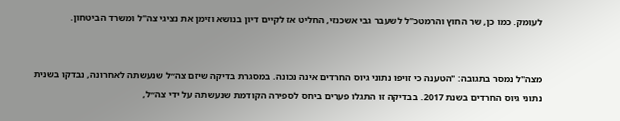לעומק. כמו כן, שר החוץ והרמטכ"ל לשעבר גבי אשכנזי, החליט אז לקיים דיון בנושא וזימן את נציגי צה"ל ומשרד הביטחון.


מצה"ל נמסר בתגובה: "הטענה כי זויפו נתוני גיוס החרדים אינה נכונה. במסגרת בדיקה שיזם צה״ל שנעשתה לאחרונה, נבדקו בשנית נתוני גיוס החרדים בשנת 2017. בבדיקה זו התגלו פערים ביחס לספירה הקודמת שנעשתה על ידי צה״ל,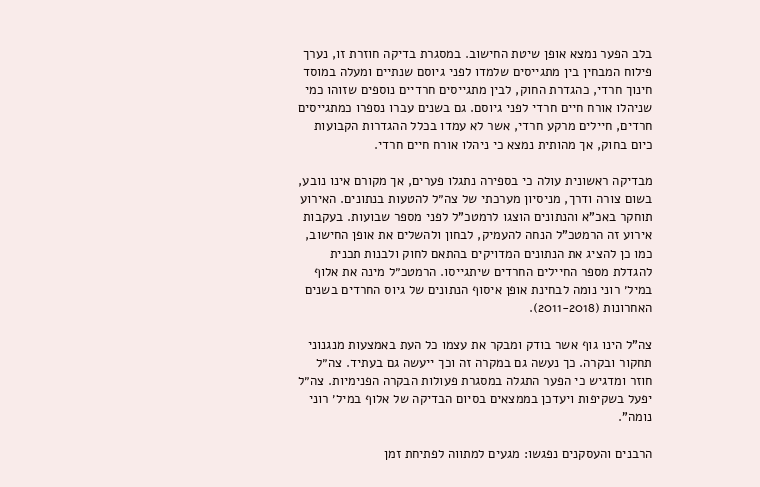בלב הפער נמצא אופן שיטת החישוב. במסגרת בדיקה חוזרת זו, נערך פילוח המבחין בין מתגייסים שלמדו לפני גיוסם שנתיים ומעלה במוסד חינוך חרדי, כהגדרת החוק, לבין מתגייסים חרדיים נוספים שזוהו כמי שניהלו אורח חיים חרדי לפני גיוסם. גם בשנים עברו נספרו כמתגייסים חרדים, חיילים מרקע חרדי, אשר לא עמדו בכלל ההגדרות הקבועות כיום בחוק, אך מהותית נמצא כי ניהלו אורח חיים חרדי.

מבדיקה ראשונית עולה כי בספירה נתגלו פערים, אך מקורם אינו נובע, בשום צורה ודרך, מניסיון מערכתי של צה״ל להטעות בנתונים. האירוע תוחקר באכ"א והנתונים הוצגו לרמטכ"ל לפני מספר שבועות. בעקבות אירוע זה הרמטכ"ל הנחה להעמיק, לבחון ולהשלים את אופן החישוב, כמו כן להציג את הנתונים המדויקים בהתאם לחוק ולבנות תכנית להגדלת מספר החיילים החרדים שיתגייסו. הרמטכ״ל מינה את אלוף במיל׳ רוני נומה לבחינת אופן איסוף הנתונים של גיוס החרדים בשנים האחרונות (2011-2018).

צה"ל הינו גוף אשר בודק ומבקר את עצמו כל העת באמצעות מנגנוני תחקור ובקרה. כך נעשה גם במקרה זה וכך ייעשה גם בעתיד. צה״ל חוזר ומדגיש כי הפער התגלה במסגרת פעולות הבקרה הפנימיות. צה״ל יפעל בשקיפות ויעדכן בממצאים בסיום הבדיקה של אלוף במיל׳ רוני נומה".

הרבנים והעסקנים נפגשו: מגעים למתווה לפתיחת זמן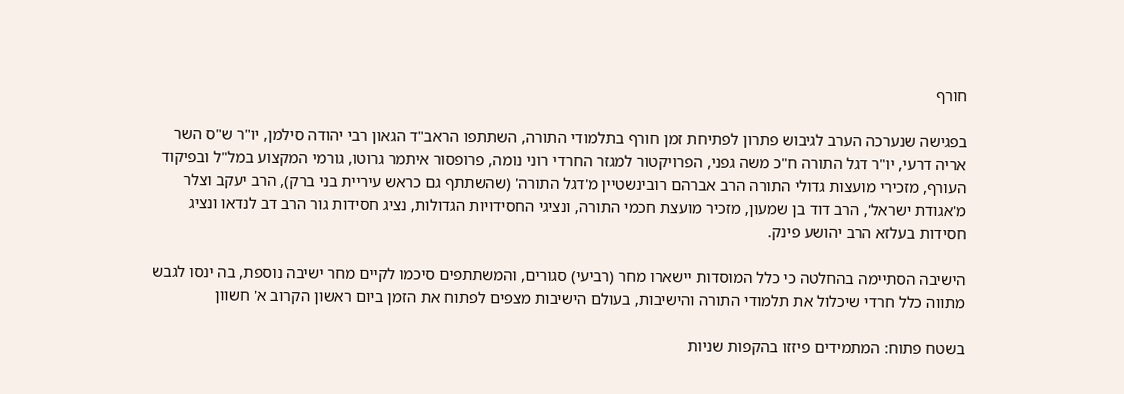חורף

בפגישה שנערכה הערב לגיבוש פתרון לפתיחת זמן חורף בתלמודי התורה, השתתפו הראב"ד הגאון רבי יהודה סילמן, יו"ר ש"ס השר אריה דרעי, יו"ר דגל התורה ח"כ משה גפני, הפרויקטור למגזר החרדי רוני נומה, פרופסור איתמר גרוטו, גורמי המקצוע במל"ל ובפיקוד העורף, מזכירי מועצות גדולי התורה הרב אברהם רובינשטיין מ'דגל התורה' (שהשתתף גם כראש עיריית בני ברק), הרב יעקב וצלר מ'אגודת ישראל', הרב דוד בן שמעון, מזכיר מועצת חכמי התורה, ונציגי החסידויות הגדולות, נציג חסידות גור הרב דב לנדאו ונציג חסידות בעלזא הרב יהושע פינק.

הישיבה הסתיימה בהחלטה כי כלל המוסדות יישארו מחר (רביעי) סגורים, והמשתתפים סיכמו לקיים מחר ישיבה נוספת, בה ינסו לגבש מתווה כלל חרדי שיכלול את תלמודי התורה והישיבות, בעולם הישיבות מצפים לפתוח את הזמן ביום ראשון הקרוב א' חשוון

בשטח פתוח: המתמידים פיזזו בהקפות שניות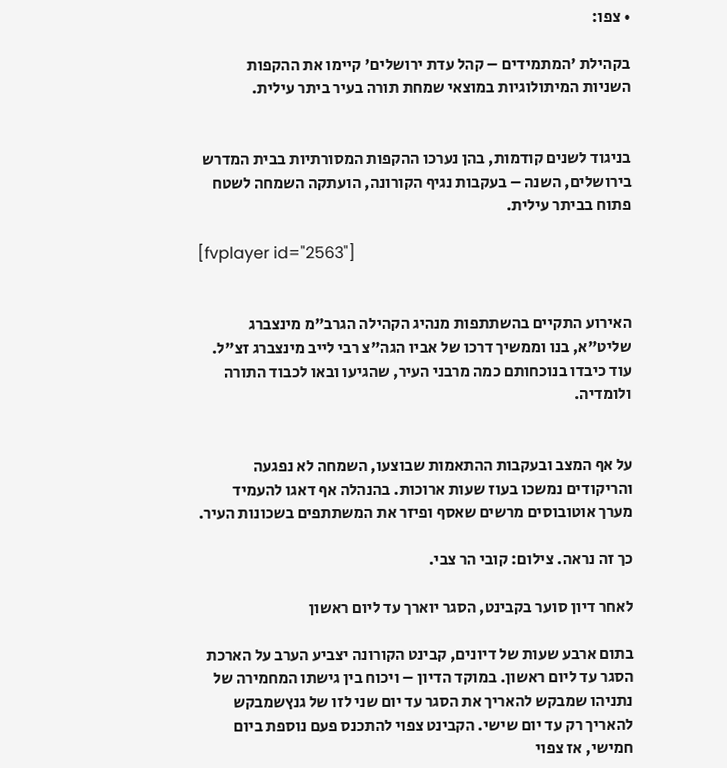• צפו:

בקהילת 'המתמידים – קהל עדת ירושלים' קיימו את ההקפות השניות המיתולוגיות במוצאי שמחת תורה בעיר ביתר עילית.


בניגוד לשנים קודמות, בהן נערכו ההקפות המסורתיות בבית המדרש בירושלים, השנה – בעקבות נגיף הקורונה, הועתקה השמחה לשטח פתוח בביתר עילית.

[fvplayer id="2563"]


האירוע התקיים בהשתתפות מנהיג הקהילה הגרב"מ מינצברג שליט"א, בנו וממשיך דרכו של אביו הגה"צ רבי לייב מינצברג זצ"ל. עוד כיבדו בנוכחותם כמה מרבני העיר, שהגיעו ובאו לכבוד התורה ולומדיה.


על אף המצב ובעקבות ההתאמות שבוצעו, השמחה לא נפגעה והריקודים נמשכו בעוז שעות ארוכות. בהנהלה אף דאגו להעמיד מערך אוטובוסים מרשים שאסף ופיזר את המשתתפים בשכונות העיר.

כך זה נראה. צילום: קובי הר צבי.

לאחר דיון סוער בקבינט, הסגר יוארך עד ליום ראשון

בתום ארבע שעות של דיונים, קבינט הקורונה יצביע הערב על הארכת הסגר עד ליום ראשון. במוקד הדיון – ויכוח בין גישתו המחמירה של נתניהו שמבקש להאריך את הסגר עד יום שני לזו של גנץשמבקש להאריך רק עד יום שישי. הקבינט צפוי להתכנס פעם נוספת ביום חמישי, אז צפוי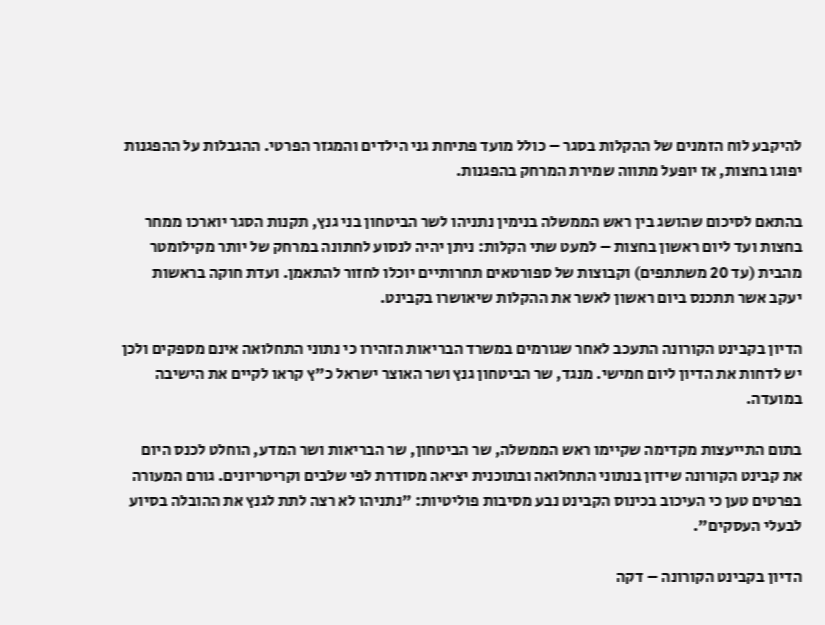להיקבע לוח הזמנים של ההקלות בסגר – כולל מועד פתיחת גני הילדים והמגזר הפרטי. ההגבלות על ההפגנות יפוגו בחצות, אז יופעל מתווה שמירת המרחק בהפגנות.

בהתאם לסיכום שהושג בין ראש הממשלה בנימין נתניהו לשר הביטחון בני גנץ, תקנות הסגר יוארכו ממחר בחצות ועד ליום ראשון בחצות – למעט שתי הקלות: ניתן יהיה לנסוע לחתונה במרחק של יותר מקילומטר מהבית (עד 20 משתתפים) וקבוצות של ספורטאים תחרותיים יוכלו לחזור להתאמן. ועדת חוקה בראשות יעקב אשר תתכנס ביום ראשון לאשר את ההקלות שיאושרו בקבינט.

הדיון בקבינט הקורונה התעכב לאחר שגורמים במשרד הבריאות הזהירו כי נתוני התחלואה אינם מספקים ולכן יש לדחות את הדיון ליום חמישי. מנגד, שר הביטחון גנץ ושר האוצר ישראל כ"ץ קראו לקיים את הישיבה במועדה.

בתום התייעצות מקדימה שקיימו ראש הממשלה, שר הביטחון, שר הבריאות ושר המדע, הוחלט לכנס היום את קבינט הקורונה שידון בנתוני התחלואה ובתוכנית יציאה מסודרת לפי שלבים וקריטריונים. גורם המעורה בפרטים טען כי העיכוב בכינוס הקבינט נבע מסיבות פוליטיות: "נתניהו לא רצה לתת לגנץ את ההובלה בסיוע לבעלי העסקים".

הדיון בקבינט הקורונה – דקה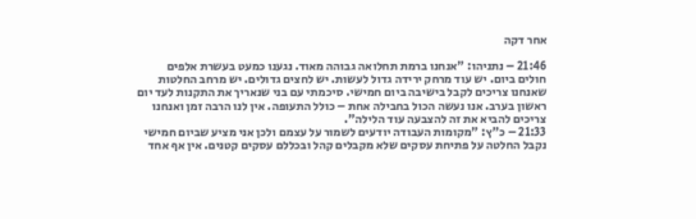אחר דקה

21:46 – נתניהו: "אנחנו ברמת תחלואה גבוהה מאוד. נגענו כמעט בעשרת אלפים חולים ביום. יש עוד מרחק ירידה גדול לעשות. יש לחצים גדולים. יש מרחב החלטות שאנחנו צריכים לקבל בישיבה ביום חמישי. סיכמתי עם בני שנאריך את התקנות לעד יום ראשון בערב. אנו נעשה הכול בחבילה אחת – כולל התעופה. אין לנו הרבה זמן ואנחנו צריכים להביא את זה להצבעה עוד הלילה".
21:33 – כ"ץ: "מקומות העבודה יודעים לשמור על עצמם ולכן אני מציע שביום חמישי נקבל החלטה על פתיחת עסקים שלא מקבלים קהל ובכללם עסקים קטנים. אין אף אחד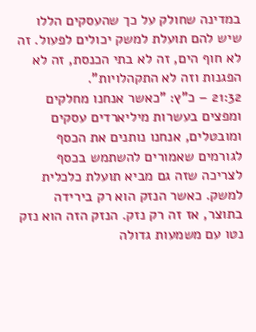במדינה שחולק על כך שהעסקים הללו שיש להם תועלת למשק יכולים לפעול. זה לא חוף הים, זה לא בתי הכנסת, זה לא הפגנות וזה לא התקהלויות".
21:32 – כ"ץ: "כאשר אנחנו מחלקים ומפצים בעשרות מיליארדים עסקים ומובטלים, אנחנו נותנים את הכסף לגורמים שאמורים להשתמש בכסף לצריכה שזה גם מביא תועלת כלכלית למשק. כאשר הנזק הוא רק בירידה בתוצר, אז זה רק נזק. הנזק הזה הוא נזק נטו עם משמעות גדולה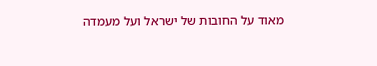מאוד על החובות של ישראל ועל מעמדה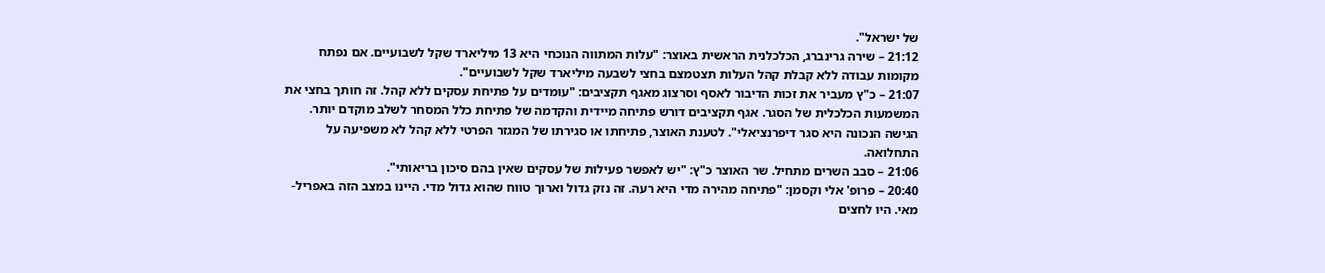של ישראל".
21:12 – שירה גרינברג, הכלכלנית הראשית באוצר: "עלות המתווה הנוכחי היא 13 מיליארד שקל לשבועיים. אם נפתח מקומות עבודה ללא קבלת קהל העלות תצטמצם בחצי לשבעה מיליארד שקל לשבועיים".
21:07 – כ"ץ מעביר את זכות הדיבור לאסף וסרצוג מאגף תקציבים: "עומדים על פתיחת עסקים ללא קהל. זה חותך בחצי את המשמעות הכלכלית של הסגר. אגף תקציבים דורש פתיחה מיידית והקדמה של פתיחת כלל המסחר לשלב מוקדם יותר. הגישה הנכונה היא סגר דיפרנציאלי". לטענת האוצר, פתיחתו או סגירתו של המגזר הפרטי ללא קהל לא משפיעה על התחלואה.
21:06 – סבב השרים מתחיל. שר האוצר כ"ץ: "יש לאפשר פעילות של עסקים שאין בהם סיכון בריאותי".
20:40 – פרופ' אלי וקסמן: "פתיחה מהירה מדי היא רעה. זה נזק גדול וארוך טווח שהוא גדול מדי. היינו במצב הזה באפריל-מאי. היו לחצים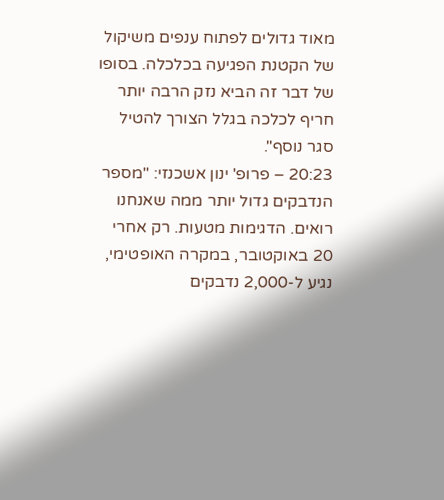מאוד גדולים לפתוח ענפים משיקול של הקטנת הפגיעה בכלכלה. בסופו של דבר זה הביא נזק הרבה יותר חריף לכלכה בגלל הצורך להטיל סגר נוסף".
20:23 – פרופ' ינון אשכנזי: "מספר הנדבקים גדול יותר ממה שאנחנו רואים. הדגימות מטעות. רק אחרי 20 באוקטובר, במקרה האופטימי, נגיע ל-2,000 נדבקים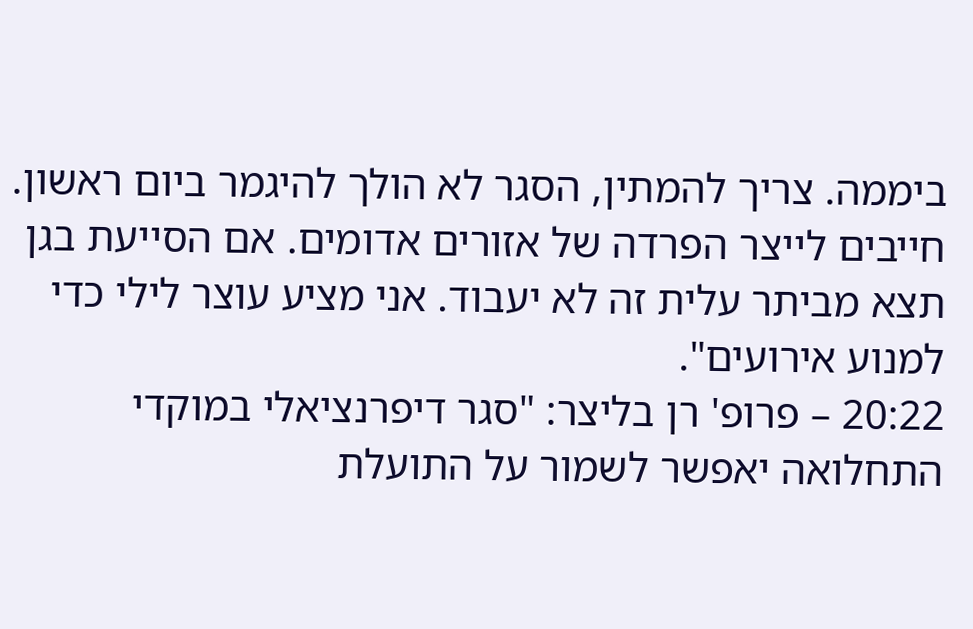ביממה. צריך להמתין, הסגר לא הולך להיגמר ביום ראשון. חייבים לייצר הפרדה של אזורים אדומים. אם הסייעת בגן תצא מביתר עלית זה לא יעבוד. אני מציע עוצר לילי כדי למנוע אירועים".
20:22 – פרופ' רן בליצר: "סגר דיפרנציאלי במוקדי התחלואה יאפשר לשמור על התועלת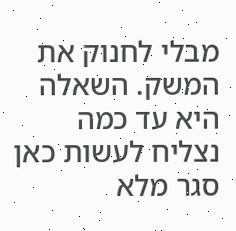מבלי לחנוק את המשק. השאלה היא עד כמה נצליח לעשות כאן סגר מלא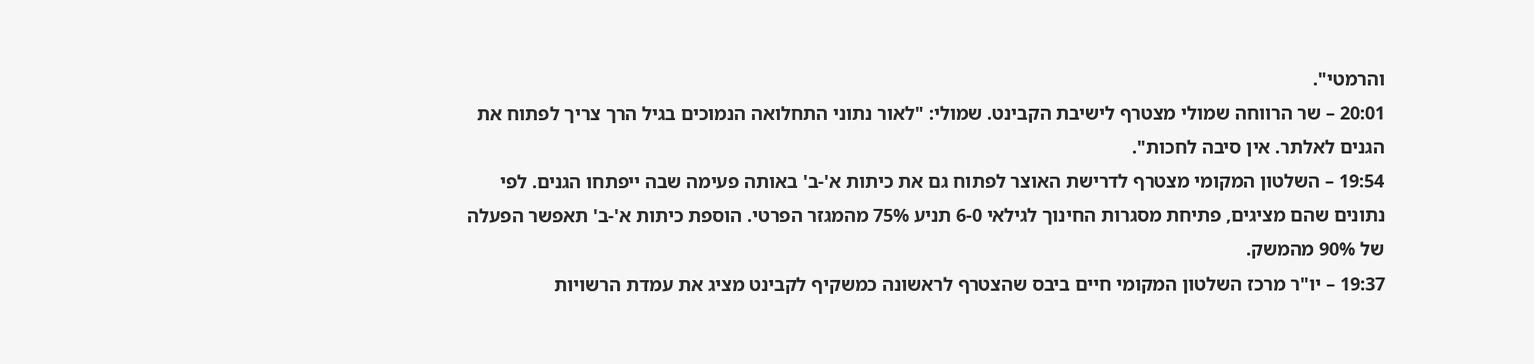והרמטי".
20:01 – שר הרווחה שמולי מצטרף לישיבת הקבינט. שמולי: "לאור נתוני התחלואה הנמוכים בגיל הרך צריך לפתוח את הגנים לאלתר. אין סיבה לחכות".
19:54 – השלטון המקומי מצטרף לדרישת האוצר לפתוח גם את כיתות א'-ב' באותה פעימה שבה ייפתחו הגנים. לפי נתונים שהם מציגים, פתיחת מסגרות החינוך לגילאי 6-0 תניע 75% מהמגזר הפרטי. הוספת כיתות א'-ב' תאפשר הפעלה של 90% מהמשק.
19:37 – יו"ר מרכז השלטון המקומי חיים ביבס שהצטרף לראשונה כמשקיף לקבינט מציג את עמדת הרשויות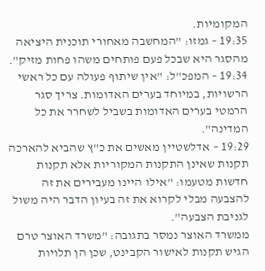המקומיות.
19:35 – גמזו: "המחשבה מאחורי תוכנית היציאה מהסגר היא שבכל פעם פותחים משהו פחות מזיק".
19:34 – המפכ"ל: "אין שיתוף פעולה עם כל ראשי הרשויות, במיוחד בערים האדומות. צריך סגר הרמטי בערים האדומות בשביל לשחרר את כל המדינה".
19:29 – אדלשטיין מאשים את כ"ץ שהביא להארכה תקנות שאינן התקנות המקוריות אלא תקנות חדשות מטעמו: "אילו היינו מעבירים את זה להצבעה מבלי לקרוא את זה בעיון הדבר היה משול לגניבת הצבעה".
ממשרד האוצר נמסר בתגובה: "משרד האוצר טרם הגיש תקנות לאישור הקבינט, שכן הן תלויות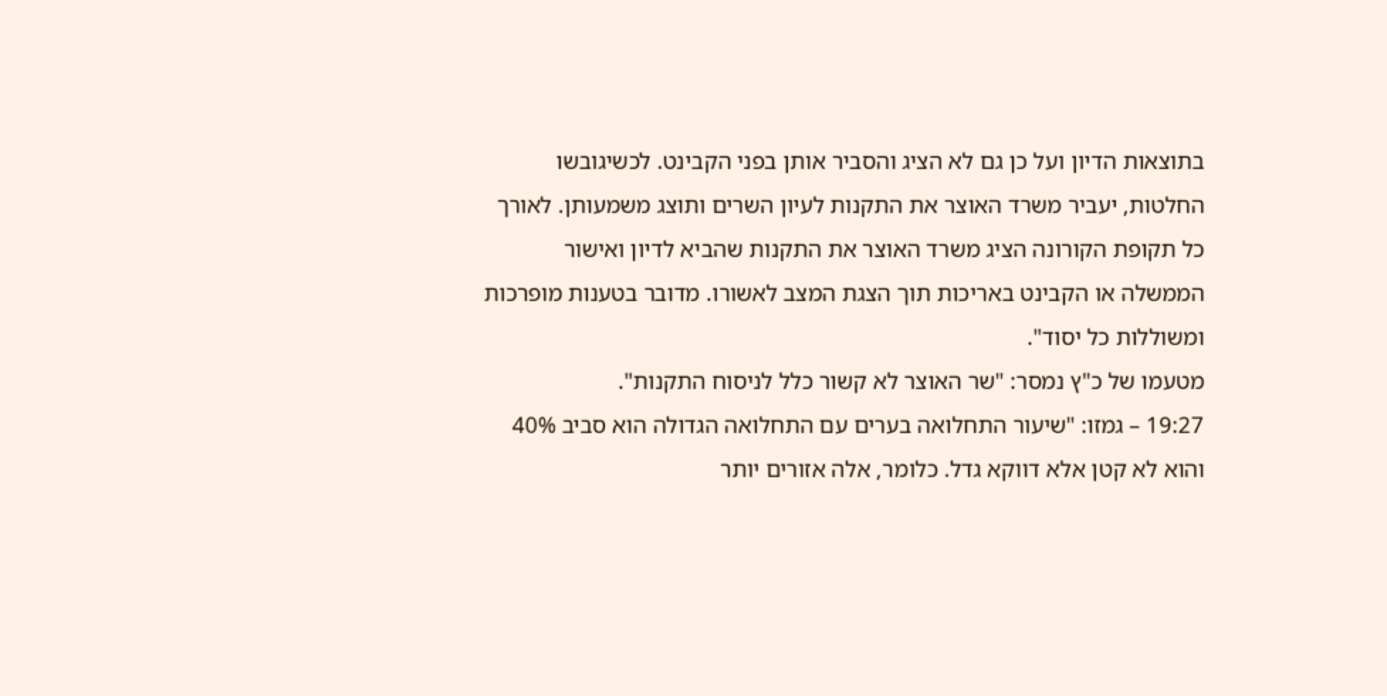בתוצאות הדיון ועל כן גם לא הציג והסביר אותן בפני הקבינט. לכשיגובשו החלטות, יעביר משרד האוצר את התקנות לעיון השרים ותוצג משמעותן. לאורך כל תקופת הקורונה הציג משרד האוצר את התקנות שהביא לדיון ואישור הממשלה או הקבינט באריכות תוך הצגת המצב לאשורו. מדובר בטענות מופרכות ומשוללות כל יסוד".
מטעמו של כ"ץ נמסר: "שר האוצר לא קשור כלל לניסוח התקנות".
19:27 – גמזו: "שיעור התחלואה בערים עם התחלואה הגדולה הוא סביב 40% והוא לא קטן אלא דווקא גדל. כלומר, אלה אזורים יותר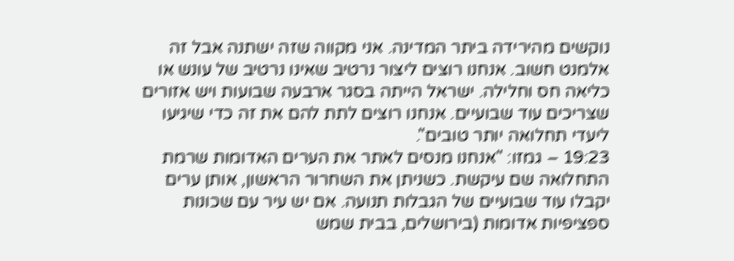נוקשים מהירידה ביתר המדינה. אני מקווה שזה ישתנה אבל זה אלמנט חשוב. אנחנו רוצים ליצור נרטיב שאינו נרטיב של עונש או כליאה חס וחלילה. ישראל הייתה בסגר ארבעה שבועות ויש אזורים שצריכים עוד שבועיים. אנחנו רוצים לתת להם את זה כדי שיגיעו ליעדי תחלואה יותר טובים".
19:23 – גמזו: "אנחנו מנסים לאתר את הערים האדומות שרמת התחלואה שם עיקשת. כשניתן את השחרור הראשון, אותן ערים יקבלו עוד שבועיים של הגבלות תנועה. אם יש עיר עם שכונות ספציפיות אדומות (בירושלים, בבית שמש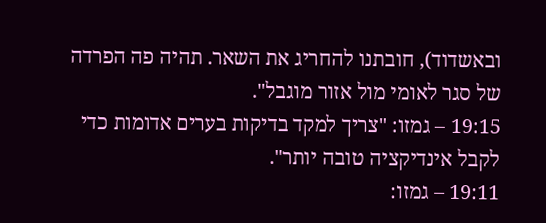ובאשדוד), חובתנו להחריג את השאר. תהיה פה הפרדה של סגר לאומי מול אזור מוגבל".
19:15 – גמזו: "צריך למקד בדיקות בערים אדומות כדי לקבל אינדיקציה טובה יותר".
19:11 – גמזו: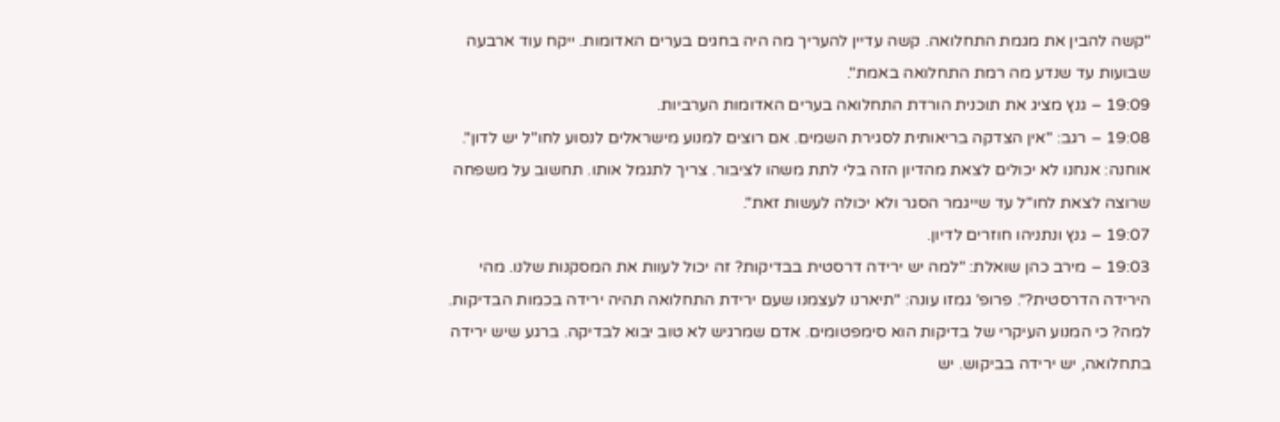"קשה להבין את מגמת התחלואה. קשה עדיין להעריך מה היה בחגים בערים האדומות. ייקח עוד ארבעה שבועות עד שנדע מה רמת התחלואה באמת".
19:09 – גנץ מציג את תוכנית הורדת התחלואה בערים האדומות הערביות.
19:08 – רגב: "אין הצדקה בריאותית לסגירת השמים. אם רוצים למנוע מישראלים לנסוע לחו"ל יש לדון". אוחנה: אנחנו לא יכולים לצאת מהדיון הזה בלי לתת משהו לציבור. צריך לתגמל אותו. תחשוב על משפחה שרוצה לצאת לחו"ל עד שייגמר הסגר ולא יכולה לעשות זאת".
19:07 – גנץ ונתניהו חוזרים לדיון.
19:03 – מירב כהן שואלת: "למה יש ירידה דרסטית בבדיקות? זה יכול לעוות את המסקנות שלנו. מהי הירידה הדרסטית?". פרופ' גמזו עונה: "תיארנו לעצמנו שעם ירידת התחלואה תהיה ירידה בכמות הבדיקות. למה? כי המנוע העיקרי של בדיקות הוא סימפטומים. אדם שמרגיש לא טוב יבוא לבדיקה. ברגע שיש ירידה בתחלואה, יש ירידה בביקוש. יש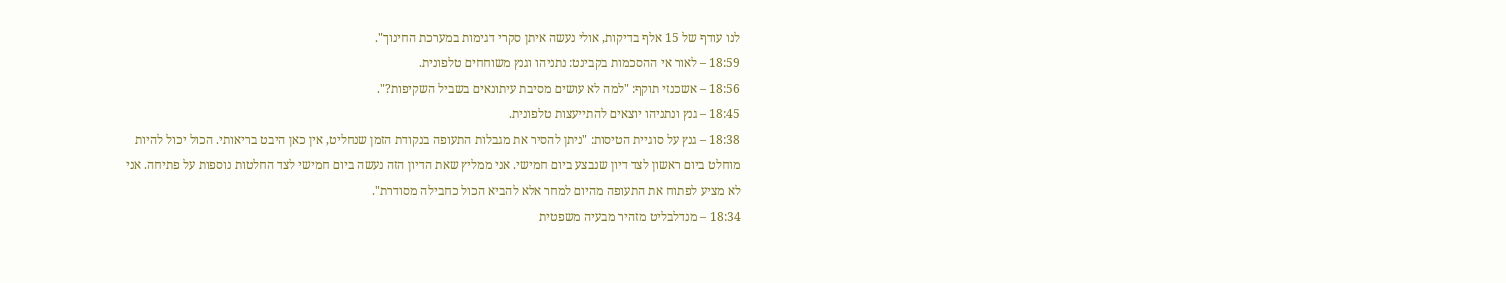לנו עודף של 15 אלף בדיקות, אולי נעשה איתן סקרי דגימות במערכת החינוך".
18:59 – לאור אי ההסכמות בקבינט: נתניהו וגנץ משוחחים טלפונית.
18:56 – אשכנזי תוקף: "למה לא עושים מסיבת עיתונאים בשביל השקיפות?".
18:45 – גנץ ונתניהו יוצאים להתייעצות טלפונית.
18:38 – גנץ על סוגיית הטיסות: "ניתן להסיר את מגבלות התעופה בנקודת הזמן שנחליט, אין כאן היבט בריאותי. הכול יכול להיות מוחלט ביום ראשון לצד דיון שנבצע ביום חמישי. אני ממליץ שאת הדיון הזה נעשה ביום חמישי לצד החלטות נוספות על פתיחה. אני לא מציע לפתוח את התעופה מהיום למחר אלא להביא הכול כחבילה מסודרת".
18:34 – מנדלבליט מזהיר מבעיה משפטית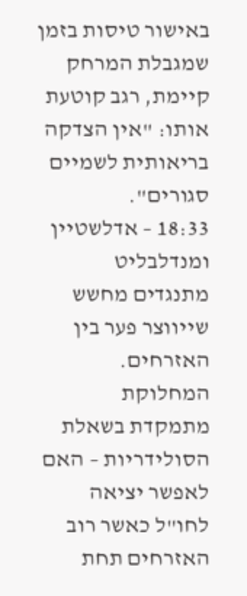באישור טיסות בזמן שמגבלת המרחק קיימת, רגב קוטעת אותו: "אין הצדקה בריאותית לשמיים סגורים".
18:33 – אדלשטיין ומנדלבליט מתנגדים מחשש שייווצר פער בין האזרחים. המחלוקת מתמקדת בשאלת הסולידריות – האם לאפשר יציאה לחו"ל כאשר רוב האזרחים תחת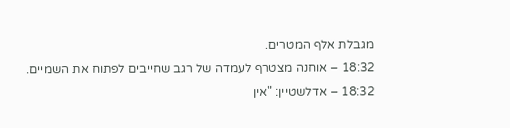מגבלת אלף המטרים.
18:32 – אוחנה מצטרף לעמדה של רגב שחייבים לפתוח את השמיים.
18:32 – אדלשטיין: "אין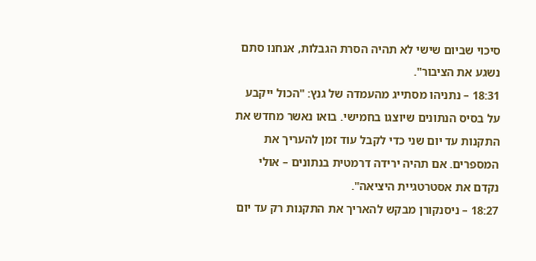סיכוי שביום שישי לא תהיה הסרת הגבלות, אנחנו סתם נשגע את הציבור".
18:31 – נתניהו מסתייג מהעמדה של גנץ: "הכול ייקבע על בסיס הנתונים שיוצגו בחמישי. בואו נאשר מחדש את התקנות עד יום שני כדי לקבל עוד זמן להעריך את המספרים. אם תהיה ירידה דרמטית בנתונים – אולי נקדם את אסטרטגיית היציאה".
18:27 – ניסנקורן מבקש להאריך את התקנות רק עד יום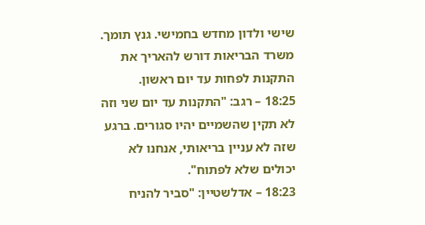שישי ולדון מחדש בחמישי. גנץ תומך. משרד הבריאות דורש להאריך את התקנות לפחות עד יום ראשון.
18:25 – רגב: "התקנות עד יום שני וזה לא תקין שהשמיים יהיו סגורים. ברגע שזה לא עניין בריאותי, אנחנו לא יכולים שלא לפתוח".
18:23 – אדלשטיין: "סביר להניח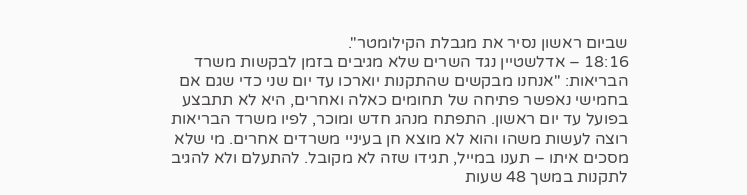שביום ראשון נסיר את מגבלת הקילומטר".
18:16 – אדלשטיין נגד השרים שלא מגיבים בזמן לבקשות משרד הבריאות: "אנחנו מבקשים שהתקנות יוארכו עד יום שני כדי שגם אם בחמישי נאפשר פתיחה של תחומים כאלה ואחרים, היא לא תתבצע בפועל עד יום ראשון. התפתח מנהג חדש ומוכר, לפיו משרד הבריאות רוצה לעשות משהו והוא לא מוצא חן בעיניי משרדים אחרים. מי שלא מסכים איתו – תענו במייל, תגידו שזה לא מקובל. להתעלם ולא להגיב לתקנות במשך 48 שעות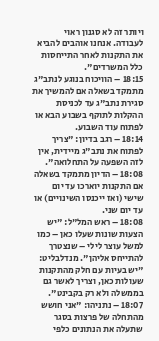ויותר זה לא סגנון ראוי לעבודה. אנחנו אוהבים להביא את התקנות לאחר התייחסות כלל המשרדים".
18:15 – הוויכוח בנוגע לנתב"ג מתמקד בשאלה אם להמשיך את סגירת נתב"ג עד לכניסת ההקלות לתוקף בשבוע הבא או לפתוח עוד השבוע.
18:14 – רגב בדיון: "צריך לפתוח את נתב"ג מיידית, אין לזה השפעה על התחלואה".
18:08 – הדיון מתמקד בשאלה אם התקנות יוארכו עד יום שישי (ואז ייכנסו השינויים) או עד יום שני.
18:08 – ראש המל"ל: "יש הצעות שונות שעלו כאן – כמו למשל עוצר לילי – שנצטרך להתייחס אליהן". מנדלבליט: "יש בעיות עם חלק מהתקנות שעולות כאן, וצריך לאשר גם בממשלה ולא רק בקבינט".
18:07 – נתניהו: "אני חושש מהתחלה של פרצות בסגר שתעלה את הנתונים כלפי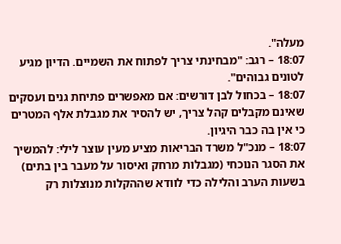מעלה".
18:07 – רגב: "מבחינתי צריך לפתוח את השמיים. הדיון מגיע לטונים גבוהים".
18:07 – בכחול לבן דורשים: אם מאפשרים פתיחת גנים ועסקים שאינם מקבלים קהל צריך, יש להסיר את מגבלת אלף המטרים כי אין בה כבר היגיון.
18:07 – מנכ"ל משרד הבריאות מציע מעין עוצר לילי: להמשיך את הסגר הנוכחי (מגבלות מרחק ואיסור על מעבר בין בתים) בשעות הערב והלילה כדי לוודא שההקלות מנוצלות רק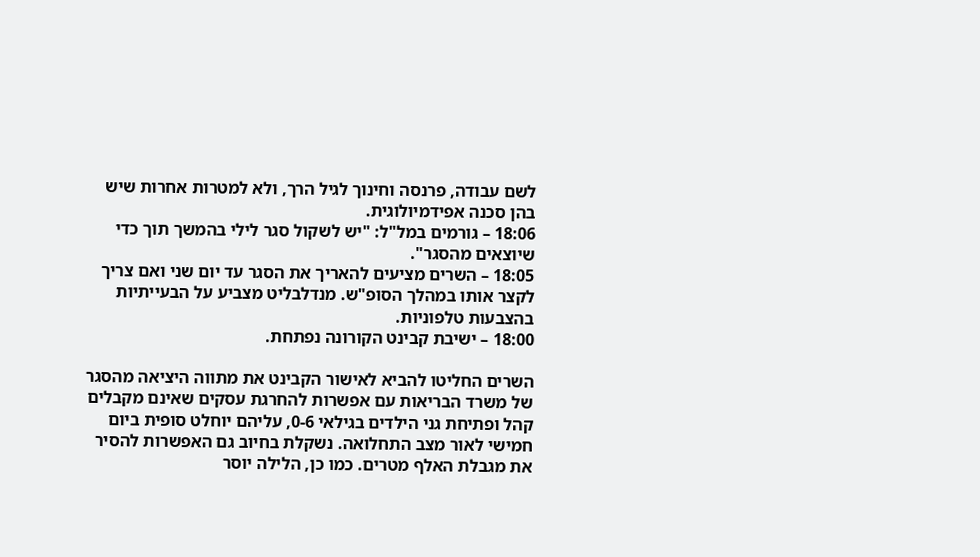לשם עבודה, פרנסה וחינוך לגיל הרך, ולא למטרות אחרות שיש בהן סכנה אפידמיולוגית.
18:06 – גורמים במל"ל: "יש לשקול סגר לילי בהמשך תוך כדי שיוצאים מהסגר".
18:05 – השרים מציעים להאריך את הסגר עד יום שני ואם צריך לקצר אותו במהלך הסופ"ש. מנדלבליט מצביע על הבעייתיות בהצבעות טלפוניות.
18:00 – ישיבת קבינט הקורונה נפתחת.

השרים החליטו להביא לאישור הקבינט את מתווה היציאה מהסגר של משרד הבריאות עם אפשרות להחרגת עסקים שאינם מקבלים קהל ופתיחת גני הילדים בגילאי 0-6, עליהם יוחלט סופית ביום חמישי לאור מצב התחלואה. נשקלת בחיוב גם האפשרות להסיר את מגבלת האלף מטרים. כמו כן, הלילה יוסר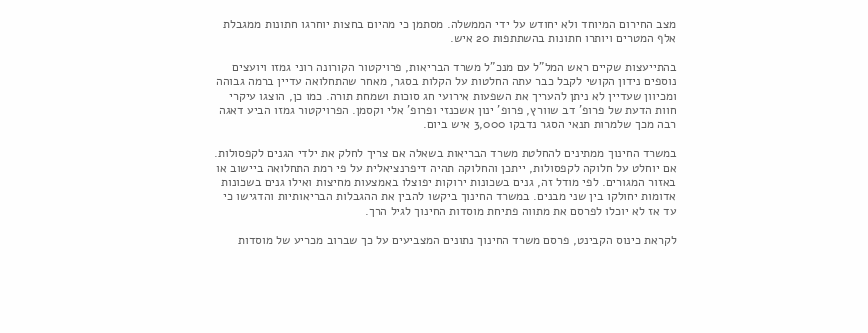מצב החירום המיוחד ולא יחודש על ידי הממשלה. מסתמן כי מהיום בחצות יוחרגו חתונות ממגבלת אלף המטרים ויותרו חתונות בהשתתפות 20 איש.

בהתייעצות שקיים ראש המל"ל עם מנכ"ל משרד הבריאות, פרויקטור הקורונה רוני גמזו ויועצים נוספים נידון הקושי לקבל כבר עתה החלטות על הקלות בסגר, מאחר שהתחלואה עדיין ברמה גבוהה ומכיוון שעדיין לא ניתן להעריך את השפעות אירועי חג סוכות ושמחת תורה. כמו כן, הוצגו עיקרי חוות הדעת של פרופ' דב שוורץ, פרופ' ינון אשכנזי ופרופ' אלי וקסמן. הפרויקטור גמזו הביע דאגה רבה מכך שלמרות תנאי הסגר נדבקו 3,000 איש ביום.

במשרד החינוך ממתינים להחלטת משרד הבריאות בשאלה אם צריך לחלק את ילדי הגנים לקפסולות. אם יוחלט על חלוקה לקפסולות, ייתכן והחלוקה תהיה דיפרנציאלית על פי רמת התחלואה ביישוב או באזור המגורים. לפי מודל זה, גנים בשכונות ירוקות יפוצלו באמצעות מחיצות ואילו גנים בשכונות אדומות יחולקו בין שני מבנים. במשרד החינוך ביקשו להבין את ההגבלות הבריאותיות והדגישו כי עד אז לא יוכלו לפרסם את מתווה פתיחת מוסדות החינוך לגיל הרך.

לקראת כינוס הקבינט, פרסם משרד החינוך נתונים המצביעים על כך שברוב מכריע של מוסדות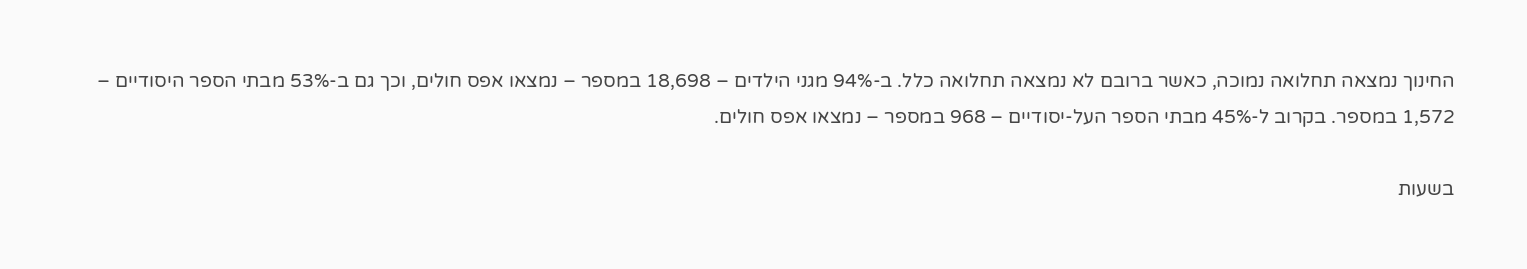החינוך נמצאה תחלואה נמוכה, כאשר ברובם לא נמצאה תחלואה כלל. ב-94% מגני הילדים – 18,698 במספר – נמצאו אפס חולים, וכך גם ב-53% מבתי הספר היסודיים – 1,572 במספר. בקרוב ל-45% מבתי הספר העל-יסודיים – 968 במספר – נמצאו אפס חולים.

בשעות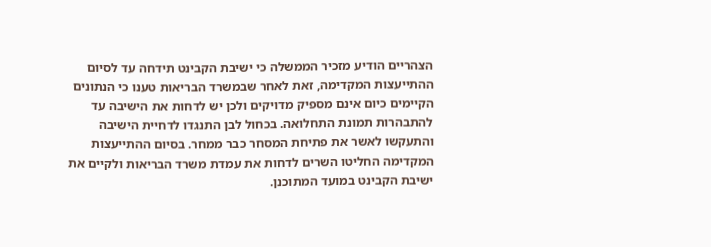הצהריים הודיע מזכיר הממשלה כי ישיבת הקבינט תידחה עד לסיום ההתייעצות המקדימה, זאת לאחר שבמשרד הבריאות טענו כי הנתונים הקיימים כיום אינם מספיק מדויקים ולכן יש לדחות את הישיבה עד להתבהרות תמונת התחלואה. בכחול לבן התנגדו לדחיית הישיבה והתעקשו לאשר את פתיחת המסחר כבר ממחר. בסיום ההתייעצות המקדימה החליטו השרים לדחות את עמדת משרד הבריאות ולקיים את ישיבת הקבינט במועד המתוכנן.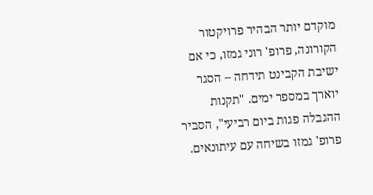מוקדם יותר הבהיר פרויקטור הקורונה, פרופ' רוני גמזו, כי אם ישיבת הקבינט תידחה – הסגר יוארך במספר ימים. "תקנות ההגבלה פגות ביום רביעי", הסביר פרופ' גמזו בשיחה עם עיתונאים.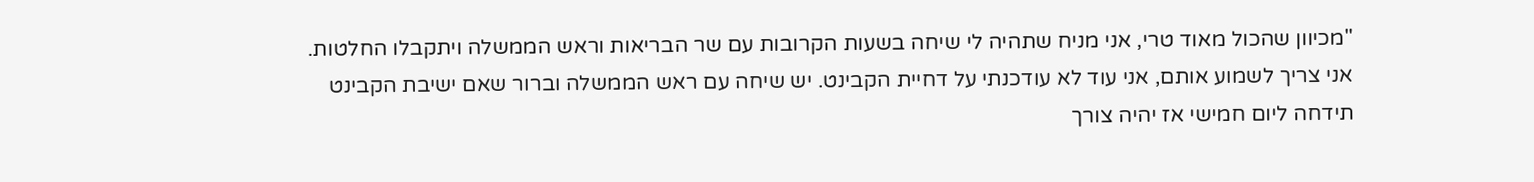"מכיוון שהכול מאוד טרי, אני מניח שתהיה לי שיחה בשעות הקרובות עם שר הבריאות וראש הממשלה ויתקבלו החלטות. אני צריך לשמוע אותם, אני עוד לא עודכנתי על דחיית הקבינט. יש שיחה עם ראש הממשלה וברור שאם ישיבת הקבינט תידחה ליום חמישי אז יהיה צורך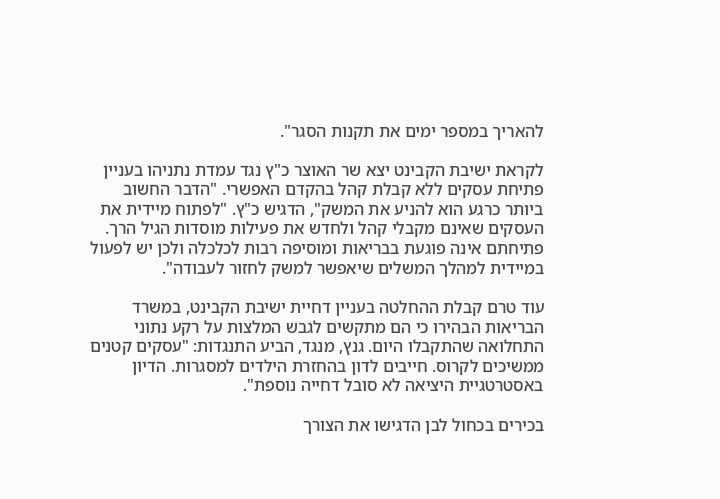להאריך במספר ימים את תקנות הסגר".

לקראת ישיבת הקבינט יצא שר האוצר כ"ץ נגד עמדת נתניהו בעניין פתיחת עסקים ללא קבלת קהל בהקדם האפשרי. "הדבר החשוב ביותר כרגע הוא להניע את המשק", הדגיש כ"ץ. "לפתוח מיידית את העסקים שאינם מקבלי קהל ולחדש את פעילות מוסדות הגיל הרך. פתיחתם אינה פוגעת בבריאות ומוסיפה רבות לכלכלה ולכן יש לפעול במיידית למהלך המשלים שיאפשר למשק לחזור לעבודה".

עוד טרם קבלת ההחלטה בעניין דחיית ישיבת הקבינט, במשרד הבריאות הבהירו כי הם מתקשים לגבש המלצות על רקע נתוני התחלואה שהתקבלו היום. גנץ, מנגד, הביע התנגדות: "עסקים קטנים ממשיכים לקרוס. חייבים לדון בהחזרת הילדים למסגרות. הדיון באסטרטגיית היציאה לא סובל דחייה נוספת".

בכירים בכחול לבן הדגישו את הצורך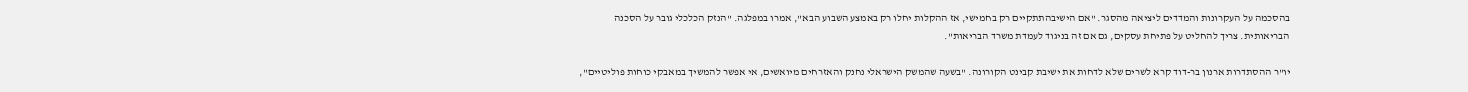בהסכמה על העקרונות והמדדים ליציאה מהסגר. "אם הישיבהתתקיים רק בחמישי, אז ההקלות יחלו רק באמצע השבוע הבא", אמרו במפלגה. "הנזק הכלכלי גובר על הסכנה הבריאותית. צריך להחליט על פתיחת עסקים, גם אם זה בניגוד לעמדת משרד הבריאות".

יו"ר ההסתדרות ארנון בר-דוד קרא לשרים שלא לדחות את ישיבת קבינט הקורונה. "בשעה שהמשק הישראלי נחנק והאזרחים מיואשים, אי אפשר להמשיך במאבקי כוחות פוליטיים",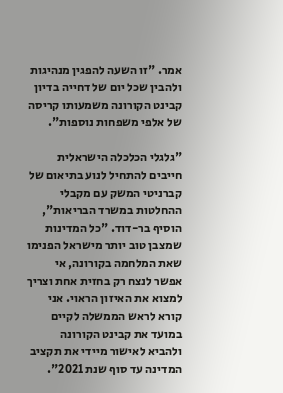אמר. "זו השעה להפגין מנהיגות ולהבין שכל יום של דחייה בדיון קבינט הקורונה משמעותו קריסה של אלפי משפחות נוספות".

"גלגלי הכלכלה הישראלית חייבים להתחיל לנוע בתיאום של קברניטי המשק עם מקבלי ההחלטות במשרד הבריאות", הוסיף בר-דוד. "כל המדינות שמצבן טוב יותר מישראל הפנימו שאת המלחמה בקורונה, אי אפשר לנצח רק בחזית אחת וצריך למצוא את האיזון הראוי. אני קורא לראש הממשלה לקיים במועד את קבינט הקורונה ולהביא לאישור מיידי את תקציב המדינה עד סוף שנת 2021".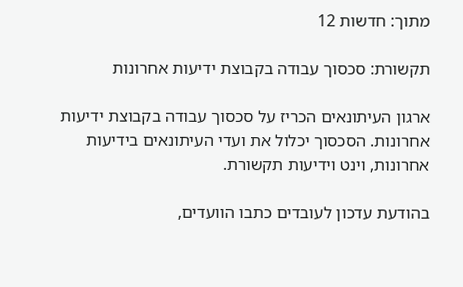מתוך: חדשות 12

תקשורת: סכסוך עבודה בקבוצת ידיעות אחרונות

ארגון העיתונאים הכריז על סכסוך עבודה בקבוצת ידיעות אחרונות. הסכסוך יכלול את ועדי העיתונאים בידיעות אחרונות, וינט וידיעות תקשורת.

בהודעת עדכון לעובדים כתבו הוועדים,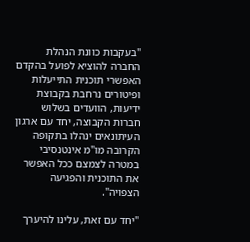"בעקבות כוונת הנהלת החברה להוציא לפועל בהקדם האפשרי תוכנית התייעלות ופיטורים נרחבת בקבוצת ידיעות, הוועדים בשלוש חברות הקבוצה, יחד עם ארגון העיתונאים ינהלו בתקופה הקרובה מו"מ אינטנסיבי במטרה לצמצם ככל האפשר את התוכנית והפגיעה הצפויה".

"יחד עם זאת, עלינו להיערך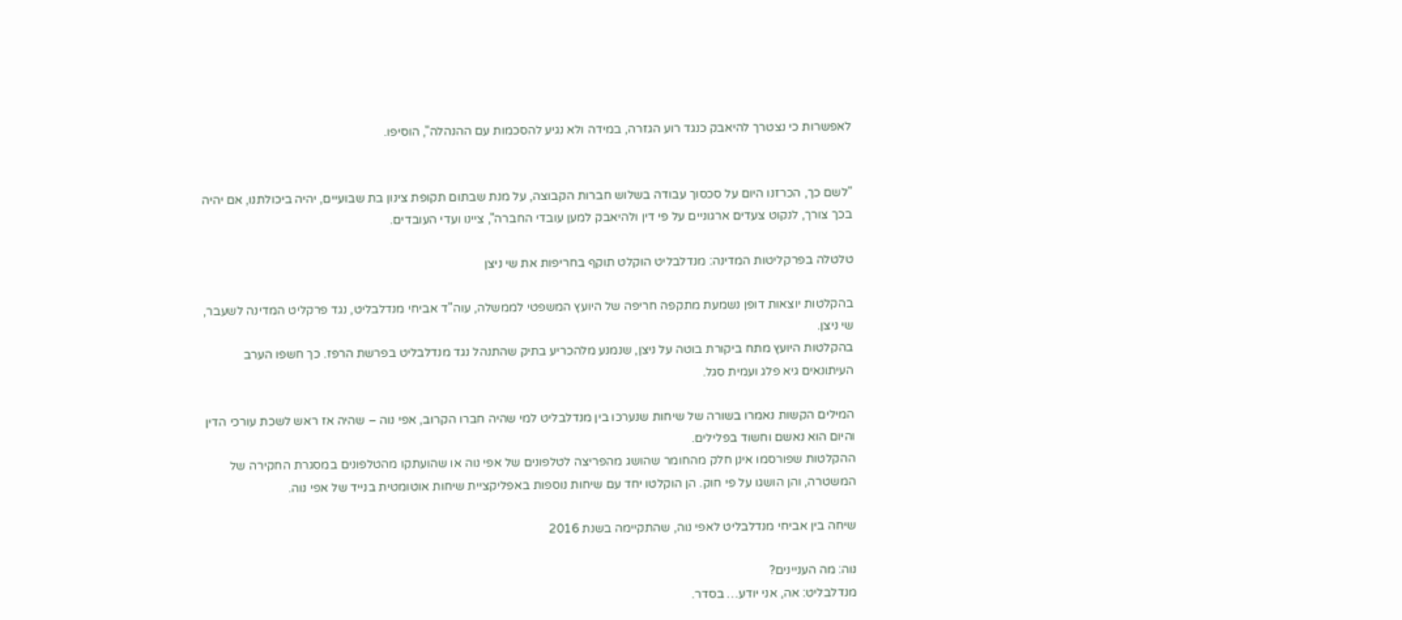לאפשרות כי נצטרך להיאבק כנגד רוע הגזרה, במידה ולא נגיע להסכמות עם ההנהלה", הוסיפו.


"לשם כך, הכרזנו היום על סכסוך עבודה בשלוש חברות הקבוצה, על מנת שבתום תקופת צינון בת שבועיים, יהיה ביכולתנו, אם יהיה בכך צורך, לנקוט צעדים ארגוניים על פי דין ולהיאבק למען עובדי החברה", ציינו ועדי העובדים.

טלטלה בפרקליטות המדינה: מנדלבליט הוקלט תוקף בחריפות את שי ניצן

בהקלטות יוצאות דופן נשמעת מתקפה חריפה של היועץ המשפטי לממשלה, עוה"ד אביחי מנדלבליט, נגד פרקליט המדינה לשעבר, שי ניצן.
בהקלטות היועץ מתח ביקורת בוטה על ניצן, שנמנע מלהכריע בתיק שהתנהל נגד מנדלבליט בפרשת הרפז. כך חשפו הערב העיתונאים גיא פלג ועמית סגל.

המילים הקשות נאמרו בשורה של שיחות שנערכו בין מנדלבליט למי שהיה חברו הקרוב, אפי נוה – שהיה אז ראש לשכת עורכי הדין והיום הוא נאשם וחשוד בפלילים.
ההקלטות שפורסמו אינן חלק מהחומר שהושג מהפריצה לטלפונים של אפי נוה או שהועתקו מהטלפונים במסגרת החקירה של המשטרה, והן הושגו על פי חוק. הן הוקלטו יחד עם שיחות נוספות באפליקציית שיחות אוטומטית בנייד של אפי נוה.

שיחה בין אביחי מנדלבליט לאפי נוה, שהתקיימה בשנת 2016

נוה: מה העניינים?
מנדלבליט: אה, אני יודע… בסדר.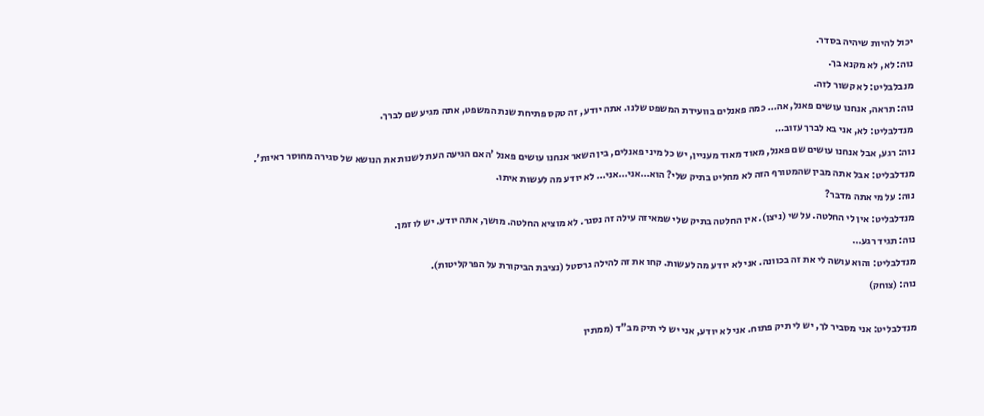יכול להיות שיהיה בסדר.
נוה: לא, לא מקנא בך.
מנבלבליט: לא קשור לזה.
נוה: תראה, אנחנו עושים פאנל, אה… כמה פאנלים בוועידת המשפט שלנו. אתה יודע, זה טקס פתיחת שנת המשפט, אתה מגיע שם לברך.
מנדלבליט: לא, אני בא לברך עזוב…
נוה: רגע, אבל אנחנו עושים שם פאנל, מאוד מאוד מעניין, יש כל מיני פאנלים, בין השאר אנחנו עושים פאנל 'האם הגיעה העת לשנות את הנושא של סגירה מחוסר ראיות'.
מנדלבליט: אבל אתה מבין שהמטורף הזה לא מחליט בתיק שלי? הוא…אני…אני… לא יודע מה לעשות איתו.
נוה: על מי אתה מדבר?
מנדלבליט: אין לי החלטה. על שי (ניצן). אין החלטה בתיק שלי שמאיזה עילה זה נסגר. לא מוציא החלטה. מושך, אתה יודע. יש לו זמן.
נוה: תגיד רגע…
מנדלבליט: והוא עושה לי את זה בכוונה. אני לא יודע מה לעשות. קחו את זה להילה גרסטל (נציבת הביקורת על הפרקליטות).
נוה: (צוחק)

מנדלבליט: אני מסביר לך, יש לי תיק פתוח. אני לא יודע, אני יש לי תיק מב"ד (ממתין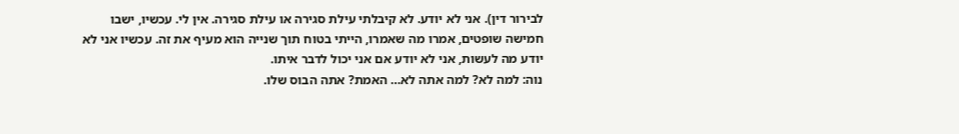לבירור דין). אני לא יודע. לא קיבלתי עילת סגירה או עילת סגירה. אין לי. עכשיו, ישבו חמישה שופטים, אמרו מה שאמרו, הייתי בטוח תוך שנייה הוא מעיף את זה. עכשיו אני לא יודע מה לעשות, אני לא יודע אם אני יכול לדבר איתו.
נוה: למה לא? למה אתה לא… האמת? אתה הבוס שלו.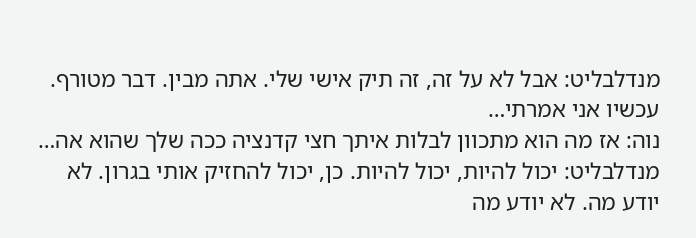מנדלבליט: אבל לא על זה, זה תיק אישי שלי. אתה מבין. דבר מטורף. עכשיו אני אמרתי…
נוה: אז מה הוא מתכוון לבלות איתך חצי קדנציה ככה שלך שהוא אה…
מנדלבליט: יכול להיות, יכול להיות. כן, יכול להחזיק אותי בגרון. לא יודע מה. לא יודע מה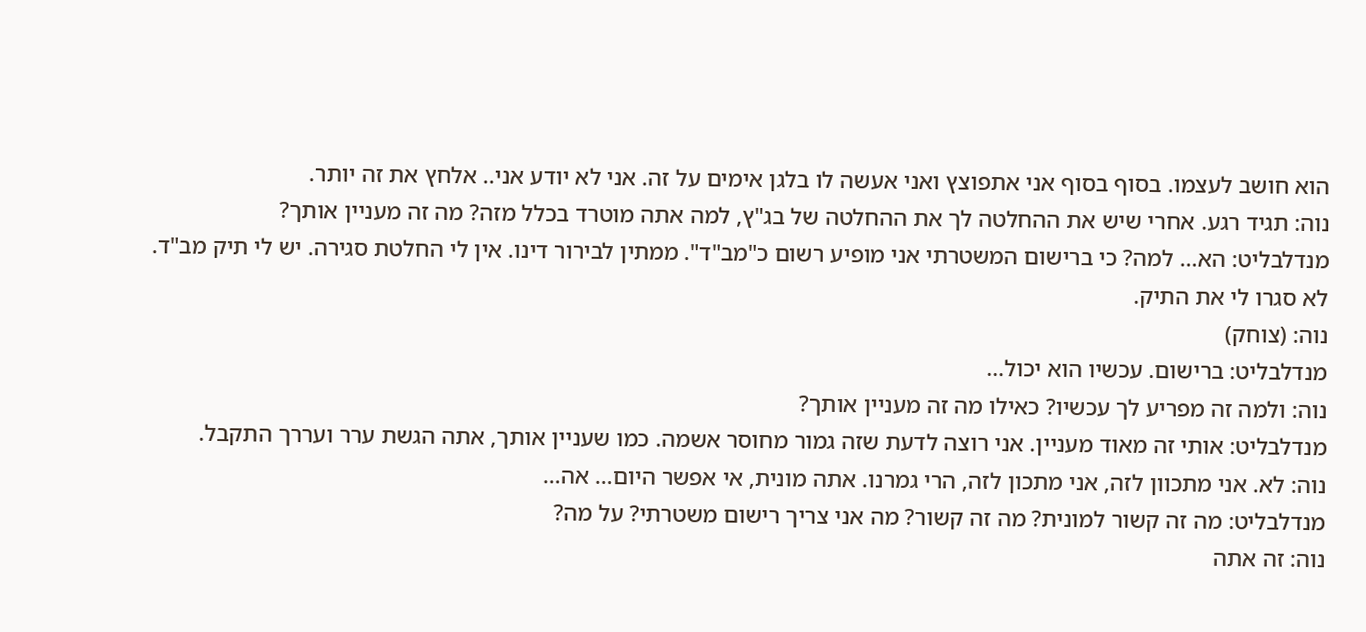הוא חושב לעצמו. בסוף בסוף אני אתפוצץ ואני אעשה לו בלגן אימים על זה. אני לא יודע אני.. אלחץ את זה יותר.
נוה: תגיד רגע. אחרי שיש את ההחלטה לך את ההחלטה של בג"ץ, למה אתה מוטרד בכלל מזה? מה זה מעניין אותך?
מנדלבליט: הא… למה? כי ברישום המשטרתי אני מופיע רשום כ"מב"ד". ממתין לבירור דינו. אין לי החלטת סגירה. יש לי תיק מב"ד. לא סגרו לי את התיק.
נוה: (צוחק)
מנדלבליט: ברישום. עכשיו הוא יכול…
נוה: ולמה זה מפריע לך עכשיו? כאילו מה זה מעניין אותך?
מנדלבליט: אותי זה מאוד מעניין. אני רוצה לדעת שזה גמור מחוסר אשמה. כמו שעניין אותך, אתה הגשת ערר ועררך התקבל.
נוה: לא. אני מתכוון לזה, אני מתכון לזה, הרי גמרנו. אתה מונית, אי אפשר היום… אה…
מנדלבליט: מה זה קשור למונית? מה זה קשור? מה אני צריך רישום משטרתי? על מה?
נוה: זה אתה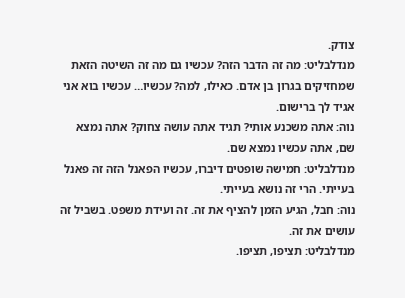צודק.
מנדלבליט: מה זה הדבר הזה? עכשיו גם מה זה השיטה הזאת שמחזיקים בגרון בן אדם. כאילו, למה? עכשיו… עכשיו בוא אני אגיד לך ברישום.
נוה: אתה משכנע אותי? תגיד אתה עושה צחוק? אתה נמצא שם, אתה עכשיו נמצא שם.
מנדלבליט: חמישה שופטים דיברו, עכשיו הפאנל הזה זה פאנל בעייתי. הרי זה נושא בעייתי.
נוה: חבל, הגיע הזמן להציף את זה. זה ועידת משפט. בשביל זה עושים את זה.
מנדלבליט: תציפו, תציפו.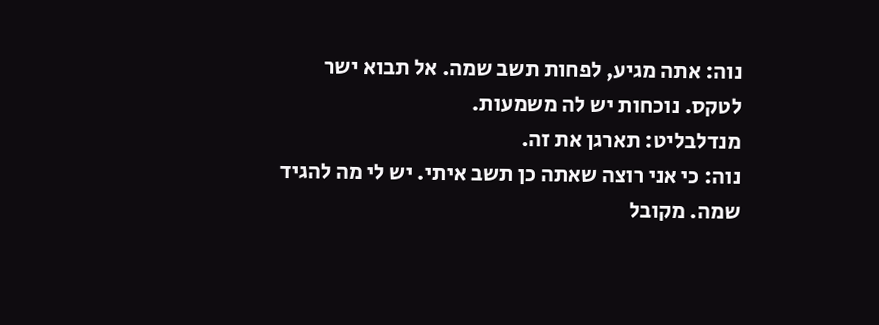נוה: אתה מגיע, לפחות תשב שמה. אל תבוא ישר לטקס. נוכחות יש לה משמעות.
מנדלבליט: תארגן את זה.
נוה: כי אני רוצה שאתה כן תשב איתי. יש לי מה להגיד שמה. מקובל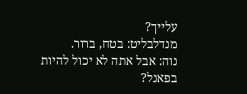עלייך?
מנדלבליט: בטח, ברור.
נוה: אבל אתה לא יכול להיות בפאנל?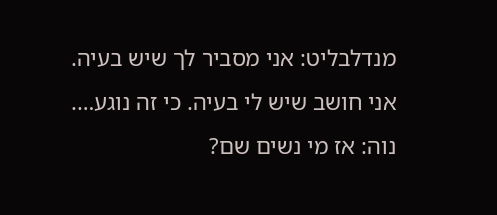מנדלבליט: אני מסביר לך שיש בעיה. אני חושב שיש לי בעיה. כי זה נוגע….
נוה: אז מי נשים שם?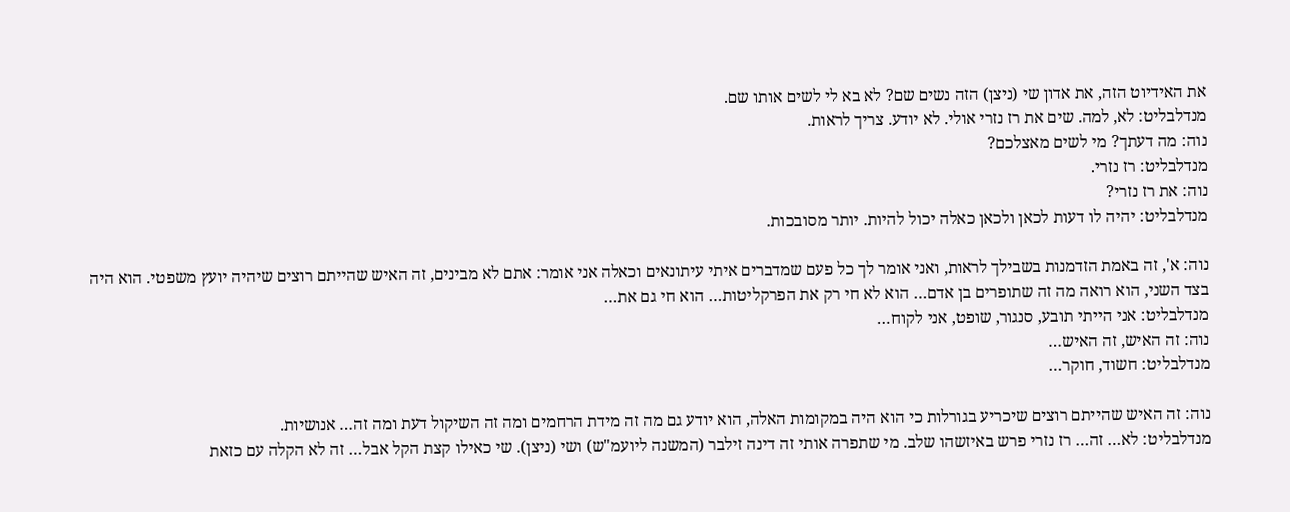את האידיוט הזה, את אדון שי (ניצן) הזה נשים שם? לא בא לי לשים אותו שם.
מנדלבליט: לא, למה. שים את רז נזרי אולי. לא יודע. צריך לראות.
נוה: מה דעתך? מי לשים מאצלכם?
מנדלבליט: רז נזרי.
נוה: את רז נזרי?
מנדלבליט: יהיה לו דעות לכאן ולכאן כאלה יכול להיות. יותר מסובכות.

נוה: א', זה באמת הזדמנות בשבילך לראות, ואני אומר לך כל פעם שמדברים איתי עיתונאים וכאלה אני אומר: אתם לא מבינים, זה האיש שהייתם רוצים שיהיה יועץ משפטי. הוא היה בצד השני, הוא רואה מה זה שתופרים בן אדם… הוא לא חי רק את הפרקליטות… הוא חי גם את…
מנדלבליט: אני הייתי תובע, סנגור, שופט, אני לקוח…
נוה: זה האיש, זה האיש…
מנדלבליט: חשוד, חוקר…

נוה: זה האיש שהייתם רוצים שיכריע בגורלות כי הוא היה במקומות האלה, הוא יודע גם מה זה מידת הרחמים ומה זה השיקול דעת ומה זה… אנושיות.
מנדלבליט: לא… זה… רז נזרי פרש באיזשהו שלב. מי שתפרה אותי זה דינה זילבר (המשנה ליועמ"ש) ושי (ניצן). שי כאילו קצת הקל אבל… זה לא הקלה עם כזאת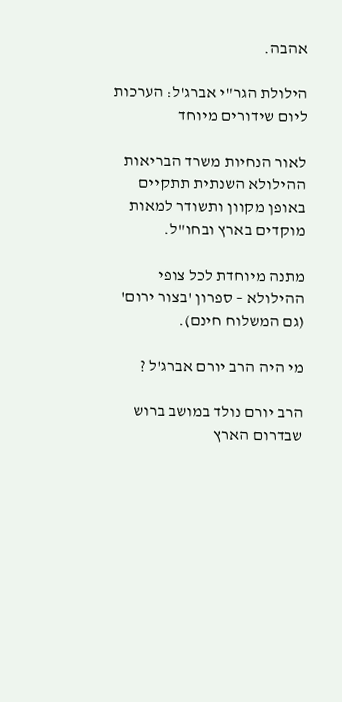אהבה.

הילולת הגר"י אברג'ל: הערכות ליום שידורים מיוחד

לאור הנחיות משרד הבריאות ההילולא השנתית תתקיים באופן מקוון ותשודר למאות מוקדים בארץ ובחו"ל.

מתנה מיוחדת לכל צופי ההילולא – ספרון 'בצור ירום' (גם המשלוח חינם).

מי היה הרב יורם אברג'ל ?

הרב יורם נולד במושב ברוש שבדרום הארץ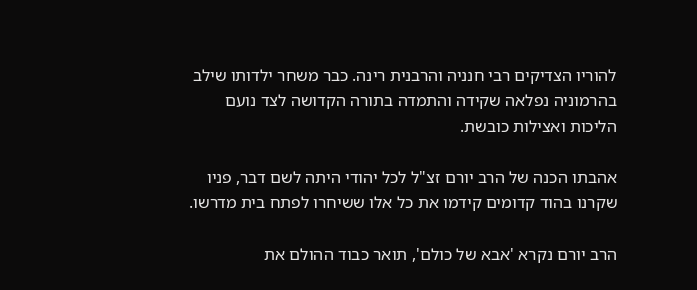להוריו הצדיקים רבי חנניה והרבנית רינה. כבר משחר ילדותו שילב בהרמוניה נפלאה שקידה והתמדה בתורה הקדושה לצד נועם הליכות ואצילות כובשת.

אהבתו הכנה של הרב יורם זצ"ל לכל יהודי היתה לשם דבר, פניו שקרנו בהוד קדומים קידמו את כל אלו ששיחרו לפתח בית מדרשו.

הרב יורם נקרא 'אבא של כולם', תואר כבוד ההולם את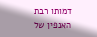דמותו רבת האנפין של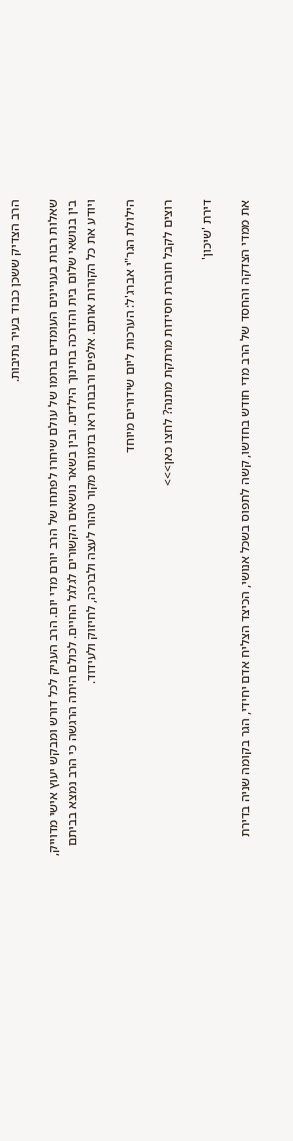הרב הצדיק ששכן כבוד בעיר נתיבות.

שאלות רבות בעניינים העומדים ברומו של עולם שיחרו לפתחו של הרב יורם מדי יום. הרב העניק לכל דורש ומבקש יעוץ אישי מדוייק, בין בנושאי שלום בית והדרכה בחינוך הילדים. ובין בשאר נושאים הקשורים לגלגל החיים. לכולם היתה הרגשה כי הרב נמצא בביתם ויודע את כל הקורות אותם. אלפים ורבבות ראו בדמותו מקור טהור לעצה ולברכה, לחיזוק ולעידוד.

הילולת הגר"י אברג'ל: הערכות ליום שידורים מיוחד

רוצים לקבל חוברת חסידות מרתקת מתנה? לחצו כאן>>>

דירת 'שיכון'

את ממדי הצדקה והחסד של הרב מדי חודש בחדשו, קשה לתפוס בשכל אנושי, הכיצד הצליח אדם יחידי, הגר בקומה שניה בדירת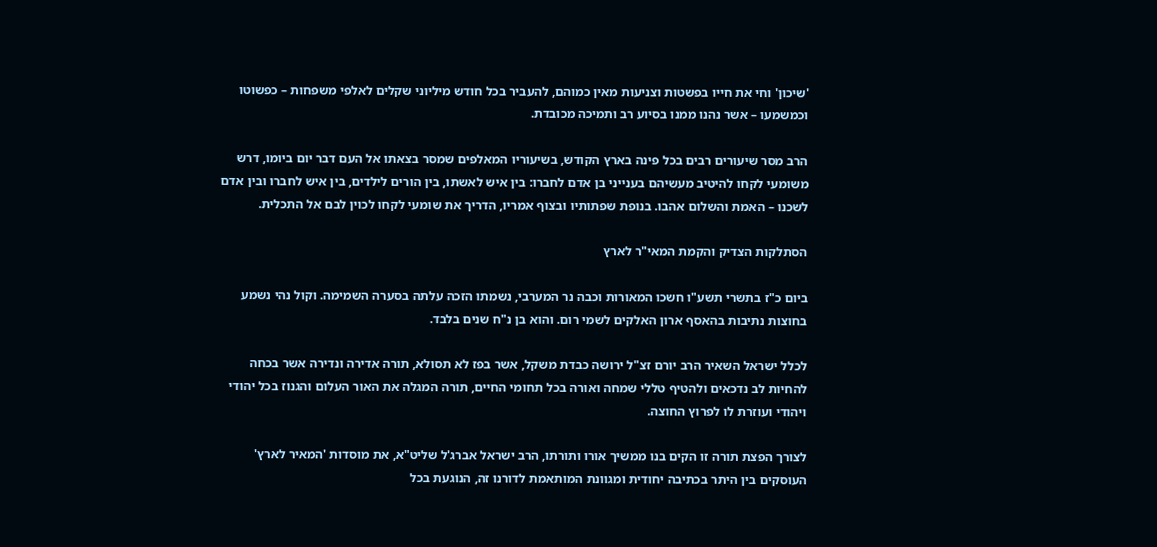'שיכון' וחי את חייו בפשטות וצניעות מאין כמוהם, להעביר בכל חודש מיליוני שקלים לאלפי משפחות – כפשוטו וכמשמעו – אשר נהנו ממנו בסיוע רב ותמיכה מכובדת.

הרב מסר שיעורים רבים בכל פינה בארץ הקודש, בשיעוריו המאלפים שמסר בצאתו אל העם דבר יום ביומו, דרש משומעי לקחו להיטיב מעשיהם בענייני בן אדם לחברו: בין איש לאשתו, בין הורים לילדים, בין איש לחברו ובין אדם לשכנו – האמת והשלום אהבו. בנופת שפתותיו ובצוף אמריו, הדריך את שומעי לקחו לכוין לבם אל התכלית.

הסתלקות הצדיק והקמת המאי"ר לארץ

ביום כ"ז בתשרי תשע"ו חשכו המאורות וכבה נר המערבי, נשמתו הזכה עלתה בסערה השמימה. וקול נהי נשמע בחוצות נתיבות בהאסף ארון האלקים לשמי רום. והוא בן נ"ח שנים בלבד.

לכלל ישראל השאיר הרב יורם זצ"ל ירושה כבדת משקל, אשר בפז לא תסולא, תורה אדירה ונדירה אשר בכחה להחיות לב נדכאים ולהטיף טללי שמחה ואורה בכל תחומי החיים, תורה המגלה את האור העלום והגנוז בכל יהודי ויהודי ועוזרת לו לפרוץ החוצה.

לצורך הפצת תורה זו הקים בנו ממשיך אורו ותורתו, הרב ישראל אברג'ל שליט"א, את מוסדות 'המאיר לארץ' העוסקים בין היתר בכתיבה יחודית ומגוונת המותאמת לדורנו זה, הנוגעת בכל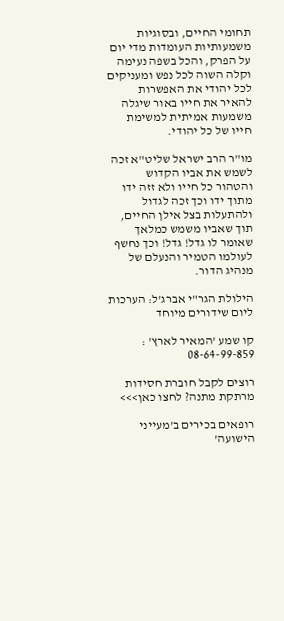תחומי החיים, ובסוגיות משמעותיות העומדות מדי יום על הפרק, והכל בשפה נעימה וקלה השוה לכל נפש ומעניקים לכל יהודי את האפשרות להאיר את חייו באור שיגלה משמעות אמיתית למשימת חייו של כל יהודי.

מו"ר הרב ישראל שליט"א זכה לשמש את אביו הקדוש והטהור כל חייו ולא זזה ידו מתוך ידו וכך זכה לגדול ולהתעלות בצל אילן החיים, תוך שאביו משמש כמלאך שאומר לו גדל! גדל! וכך נחשף לעולמו הטמיר והנעלם של מנהיג הדור.

הילולת הגר"י אברג'ל: הערכות ליום שידורים מיוחד

קו שמע 'המאיר לארץ' : 08-64-99-859

רוצים לקבל חוברת חסידות מרתקת מתנה? לחצו כאן>>>

רופאים בכירים ב'מעייני הישועה'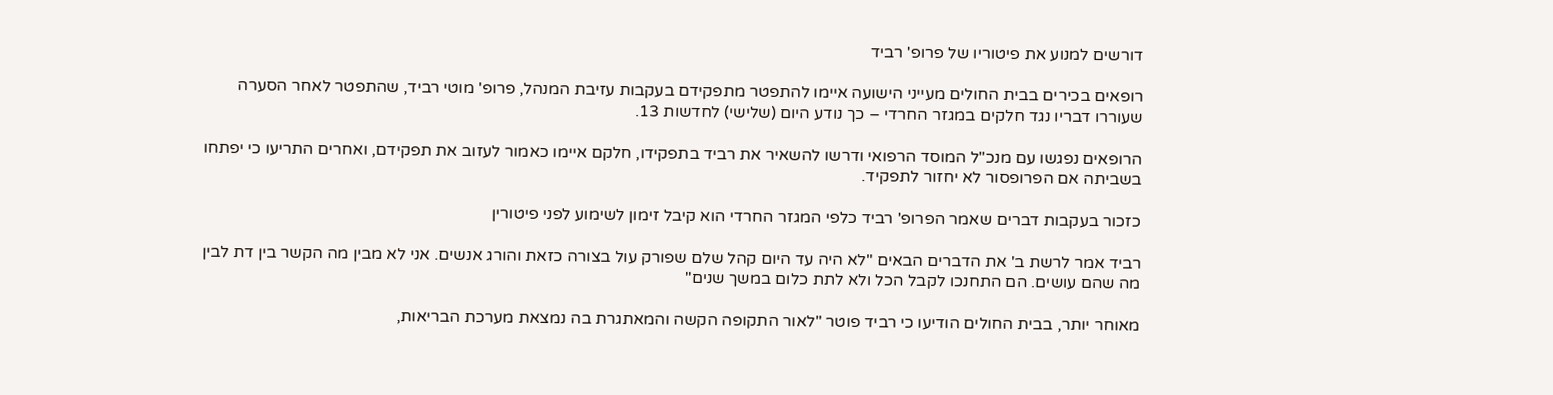דורשים למנוע את פיטוריו של פרופ' רביד

רופאים בכירים בבית החולים מעייני הישועה איימו להתפטר מתפקידם בעקבות עזיבת המנהל, פרופ' מוטי רביד, שהתפטר לאחר הסערה שעוררו דבריו נגד חלקים במגזר החרדי – כך נודע היום (שלישי) לחדשות 13.

הרופאים נפגשו עם מנכ"ל המוסד הרפואי ודרשו להשאיר את רביד בתפקידו, חלקם איימו כאמור לעזוב את תפקידם, ואחרים התריעו כי יפתחו בשביתה אם הפרופסור לא יחזור לתפקיד.

כזכור בעקבות דברים שאמר הפרופ' רביד כלפי המגזר החרדי הוא קיבל זימון לשימוע לפני פיטורין

רביד אמר לרשת ב' את הדברים הבאים "לא היה עד היום קהל שלם שפורק עול בצורה כזאת והורג אנשים. אני לא מבין מה הקשר בין דת לבין מה שהם עושים. הם התחנכו לקבל הכל ולא לתת כלום במשך שנים"

מאוחר יותר, בבית החולים הודיעו כי רביד פוטר "לאור התקופה הקשה והמאתגרת בה נמצאת מערכת הבריאות,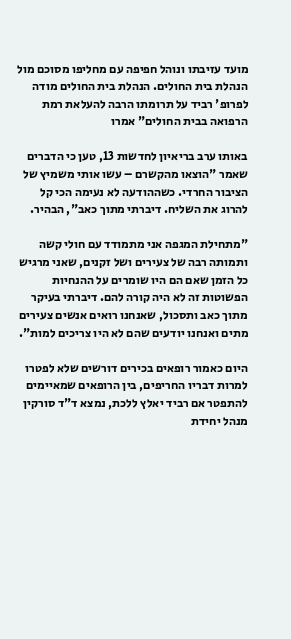מועד עזיבתו ונוהל חפיפה עם מחליפו מסוכם מול הנהלת בית החולים. הנהלת בית החולים מודה לפרופ' רביד על תרומתו הרבה להעלאת רמת הרפואה בבית החולים" אמרו

באותו ערב בריאיון לחדשות 13, טען כי הדברים שאמר "הוצאו מהקשרם – עשו אותי משמיץ של הציבור החרדי. כשההודעה לא נעימה הכי קל להרוג את השליח. דיברתי מתוך כאב", הבהיר.

"מתחילת המגפה אני מתמודד עם חולי קשה ותמותה רבה של צעירים ושל זקנים, שאני מרגיש כל הזמן שאם הם היו שומרים על ההנחיות הפשוטות זה לא היה קורה להם. דיברתי בעיקר מתוך כאב ותסכול, שאנחנו רואים אנשים צעירים מתים ואנחנו יודעים שהם לא היו צריכים למות".

היום כאמור רופאים בכירים דורשים שלא לפטרו למרות דבריו החריפים, בין הרופאים שמאיימים להתפטר אם רביד יאלץ ללכת, נמצא ד"ד סורקין מנהל יחידת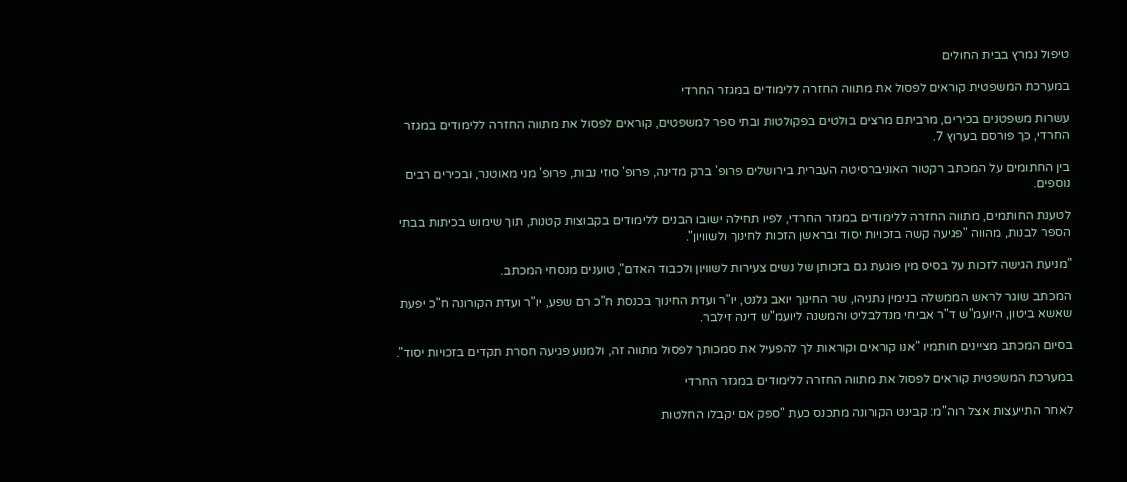טיפול נמרץ בבית החולים

במערכת המשפטית קוראים לפסול את מתווה החזרה ללימודים במגזר החרדי

עשרות משפטנים בכירים, מרביתם מרצים בולטים בפקולטות ובתי ספר למשפטים, קוראים לפסול את מתווה החזרה ללימודים במגזר החרדי, כך פורסם בערוץ 7.

בין החתומים על המכתב רקטור האוניברסיטה העברית בירושלים פרופ' ברק מדינה, פרופ' סוזי נבות, פרופ' מני מאוטנר, ובכירים רבים נוספים.

לטענת החותמים, מתווה החזרה ללימודים במגזר החרדי, לפיו תחילה ישובו הבנים ללימודים בקבוצות קטנות, תוך שימוש בכיתות בבתי הספר לבנות, מהווה "פגיעה קשה בזכויות יסוד ובראשן הזכות לחינוך ולשוויון".

"מניעת הגישה לזכות על בסיס מין פוגעת גם בזכותן של נשים צעירות לשוויון ולכבוד האדם", טוענים מנסחי המכתב.

המכתב שוגר לראש הממשלה בנימין נתניהו, שר החינוך יואב גלנט, יו"ר ועדת החינוך בכנסת ח"כ רם שפע, יו"ר ועדת הקורונה ח"כ יפעת שאשא ביטון, היועמ"ש ד"ר אביחי מנדלבליט והמשנה ליועמ"ש דינה זילבר.

בסיום המכתב מציינים חותמיו "אנו קוראים וקוראות לך להפעיל את סמכותך לפסול מתווה זה, ולמנוע פגיעה חסרת תקדים בזכויות יסוד".

במערכת המשפטית קוראים לפסול את מתווה החזרה ללימודים במגזר החרדי

לאחר התייעצות אצל רוה"מ: קבינט הקורונה מתכנס כעת "ספק אם יקבלו החלטות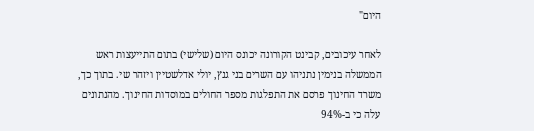היום"

לאחר עיכובים, קבינט הקורונה יכונס היום (שלישי) בתום התייעצות ראש הממשלה בנימין נתניהו עם השרים בני גנץ, יולי אדלשטיין ויזהר שי. בתוך כך, משרד החינוך פרסם את התפלגות מספר החולים במוסדות החינוך. מהנתונים עלה כי ב-94%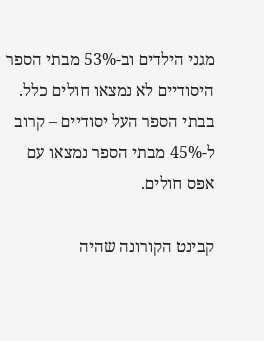מגני הילדים וב-53% מבתי הספר היסודיים לא נמצאו חולים כלל. בבתי הספר העל יסודיים – קרוב ל-45% מבתי הספר נמצאו עם אפס חולים.

קבינט הקורונה שהיה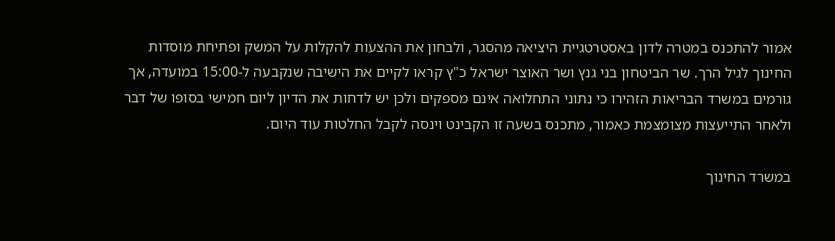אמור להתכנס במטרה לדון באסטרטגיית היציאה מהסגר, ולבחון את ההצעות להקלות על המשק ופתיחת מוסדות החינוך לגיל הרך. שר הביטחון בני גנץ ושר האוצר ישראל כ"ץ קראו לקיים את הישיבה שנקבעה ל-15:00 במועדה, אך גורמים במשרד הבריאות הזהירו כי נתוני התחלואה אינם מספקים ולכן יש לדחות את הדיון ליום חמישי בסופו של דבר ולאחר התייעצות מצומצמת כאמור, מתכנס בשעה זו הקבינט וינסה לקבל החלטות עוד היום.

במשרד החינוך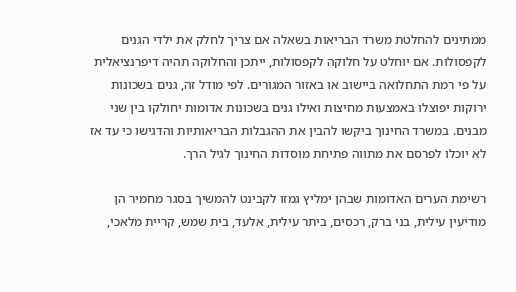ממתינים להחלטת משרד הבריאות בשאלה אם צריך לחלק את ילדי הגנים לקפסולות. אם יוחלט על חלוקה לקפסולות, ייתכן והחלוקה תהיה דיפרנציאלית על פי רמת התחלואה ביישוב או באזור המגורים. לפי מודל זה, גנים בשכונות ירוקות יפוצלו באמצעות מחיצות ואילו גנים בשכונות אדומות יחולקו בין שני מבנים. במשרד החינוך ביקשו להבין את ההגבלות הבריאותיות והדגישו כי עד אז לא יוכלו לפרסם את מתווה פתיחת מוסדות החינוך לגיל הרך.

רשימת הערים האדומות שבהן ימליץ גמזו לקבינט להמשיך בסגר מחמיר הן מודיעין עילית, בני ברק, רכסים, ביתר עילית, אלעד, בית שמש, קריית מלאכי,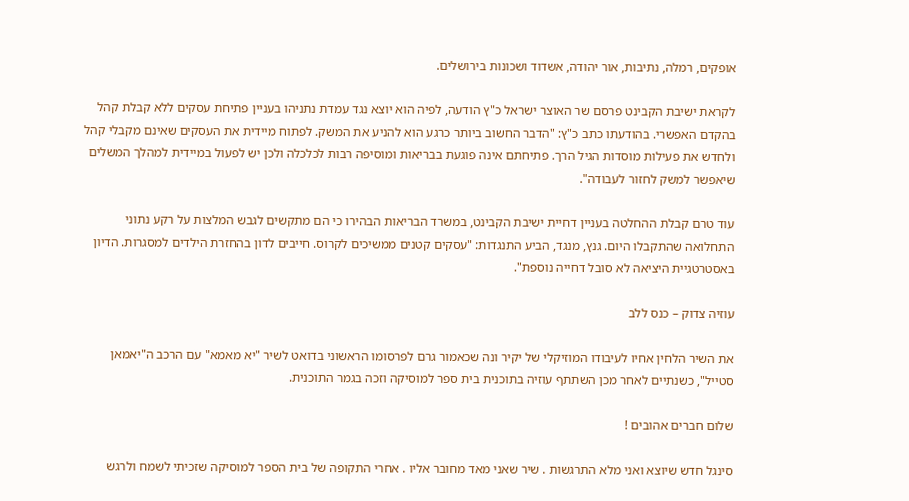אופקים, רמלה, נתיבות, אור יהודה, אשדוד ושכונות בירושלים.

לקראת ישיבת הקבינט פרסם שר האוצר ישראל כ"ץ הודעה, לפיה הוא יוצא נגד עמדת נתניהו בעניין פתיחת עסקים ללא קבלת קהל בהקדם האפשרי. בהודעתו כתב כ"ץ: "הדבר החשוב ביותר כרגע הוא להניע את המשק. לפתוח מיידית את העסקים שאינם מקבלי קהל ולחדש את פעילות מוסדות הגיל הרך. פתיחתם אינה פוגעת בבריאות ומוסיפה רבות לכלכלה ולכן יש לפעול במיידית למהלך המשלים שיאפשר למשק לחזור לעבודה".

עוד טרם קבלת ההחלטה בעניין דחיית ישיבת הקבינט, במשרד הבריאות הבהירו כי הם מתקשים לגבש המלצות על רקע נתוני התחלואה שהתקבלו היום. גנץ, מנגד, הביע התנגדות: "עסקים קטנים ממשיכים לקרוס. חייבים לדון בהחזרת הילדים למסגרות. הדיון באסטרטגיית היציאה לא סובל דחייה נוספת".

עוזיה צדוק – כנס ללב

את השיר הלחין אחיו לעיבודו המוזיקלי של יקיר ונה שכאמור גרם לפרסומו הראשוני בדואט לשיר "יא מאמא" עם הרכב ה"יאמאן סטייל", כשנתיים לאחר מכן השתתף עוזיה בתוכנית בית ספר למוסיקה וזכה בגמר התוכנית.

שלום חברים אהובים !

סינגל חדש שיוצא ואני מלא התרגשות . שיר שאני מאד מחובר אליו . אחרי התקופה של בית הספר למוסיקה שזכיתי לשמח ולרגש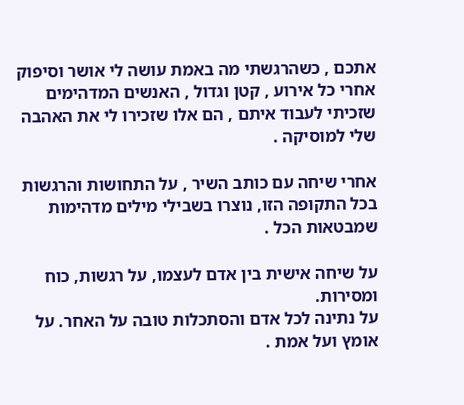אתכם , כשהרגשתי מה באמת עושה לי אושר וסיפוק אחרי כל אירוע , קטן וגדול , האנשים המדהימים שזכיתי לעבוד איתם , הם אלו שזכירו לי את האהבה שלי למוסיקה .

אחרי שיחה עם כותב השיר , על התחושות והרגשות בכל התקופה הזו, נוצרו בשבילי מילים מדהימות שמבטאות הכל .

על שיחה אישית בין אדם לעצמו, על רגשות, כוח ומסירות.
על נתינה לכל אדם והסתכלות טובה על האחר. על אומץ ועל אמת .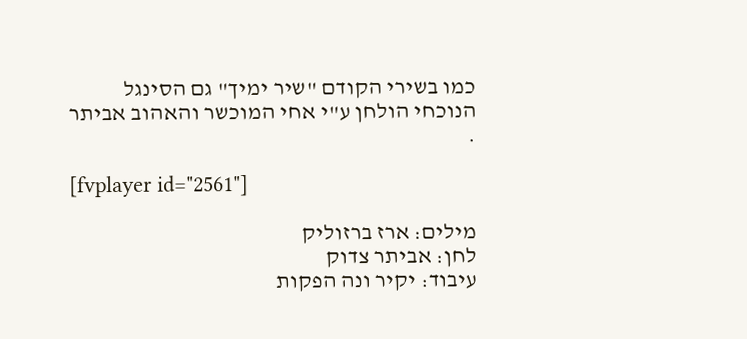כמו בשירי הקודם "שיר ימיך" גם הסינגל הנוכחי הולחן ע"י אחי המוכשר והאהוב אביתר .

[fvplayer id="2561"]

מילים: ארז ברזוליק
לחן: אביתר צדוק
עיבוד: יקיר ונה הפקות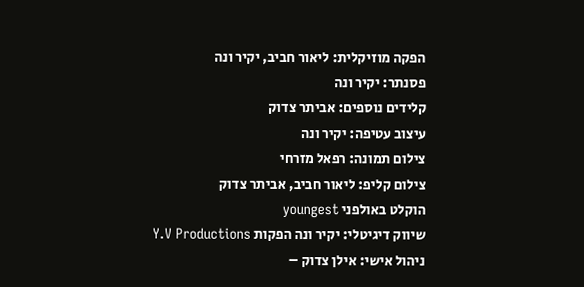הפקה מוזיקלית: ליאור חביב, יקיר ונה
פסנתר: יקיר ונה
קלידים נוספים: אביתר צדוק
עיצוב עטיפה: יקיר ונה
צילום תמונה: רפאל מזרחי
צילום קליפ: ליאור חביב, אביתר צדוק
הוקלט באולפני youngest
שיווק דיגיטלי: יקיר ונה הפקות Y.V Productions
ניהול אישי: אילן צדוק –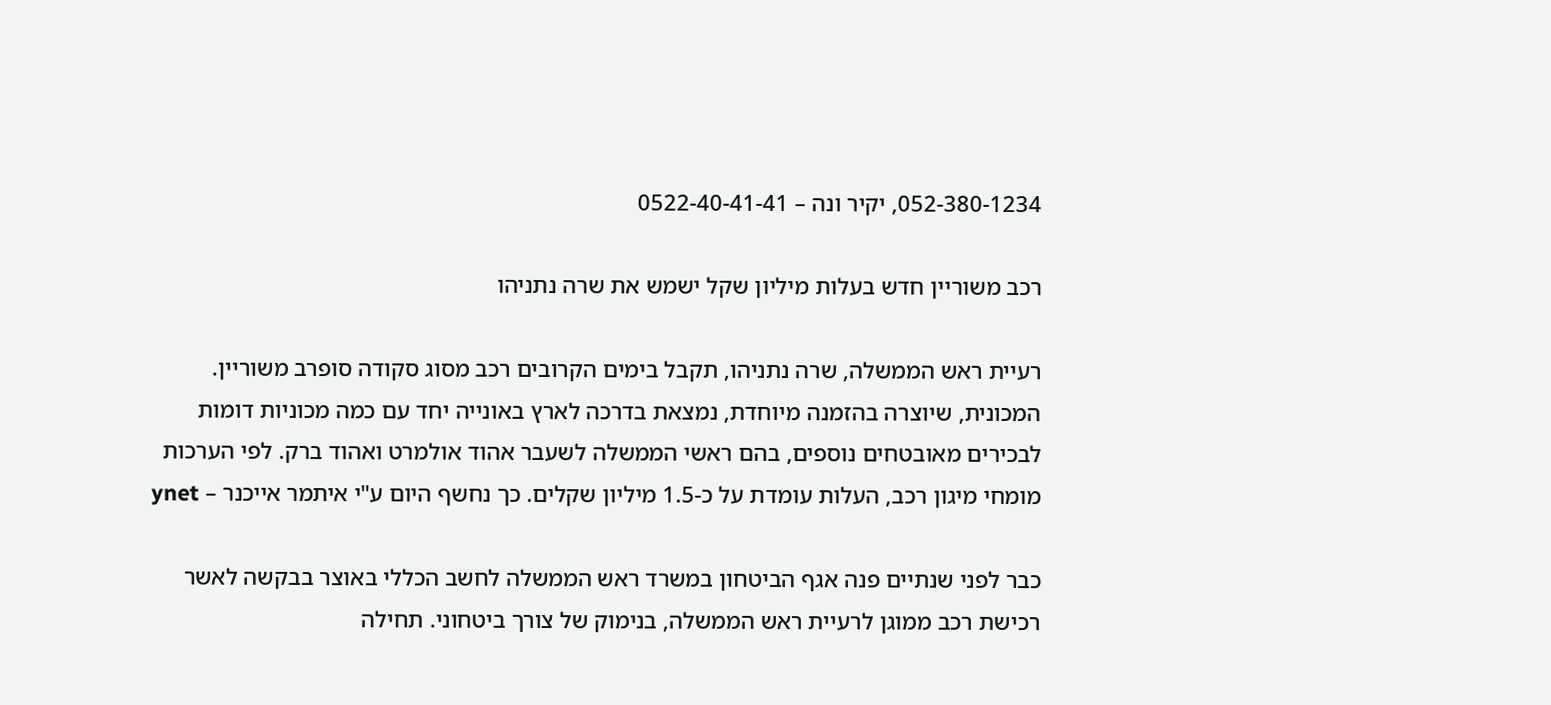052-380-1234, יקיר ונה – 0522-40-41-41

רכב משוריין חדש בעלות מיליון שקל ישמש את שרה נתניהו

רעיית ראש הממשלה, שרה נתניהו, תקבל בימים הקרובים רכב מסוג סקודה סופרב משוריין. המכונית, שיוצרה בהזמנה מיוחדת, נמצאת בדרכה לארץ באונייה יחד עם כמה מכוניות דומות לבכירים מאובטחים נוספים, בהם ראשי הממשלה לשעבר אהוד אולמרט ואהוד ברק. לפי הערכות מומחי מיגון רכב, העלות עומדת על כ-1.5 מיליון שקלים. כך נחשף היום ע"י איתמר אייכנר – ynet

כבר לפני שנתיים פנה אגף הביטחון במשרד ראש הממשלה לחשב הכללי באוצר בבקשה לאשר רכישת רכב ממוגן לרעיית ראש הממשלה, בנימוק של צורך ביטחוני. תחילה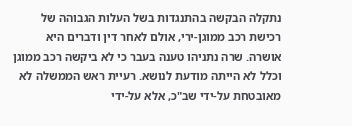נתקלה הבקשה בהתנגדות בשל העלות הגבוהה של רכישת רכב ממוגן-ירי, אולם לאחר דין ודברים היא אושרה. שרה נתניהו טענה בעבר כי לא ביקשה רכב ממוגן וכלל לא הייתה מודעת לנושא. רעיית ראש הממשלה לא מאובטחת על-ידי שב"כ, אלא על-ידי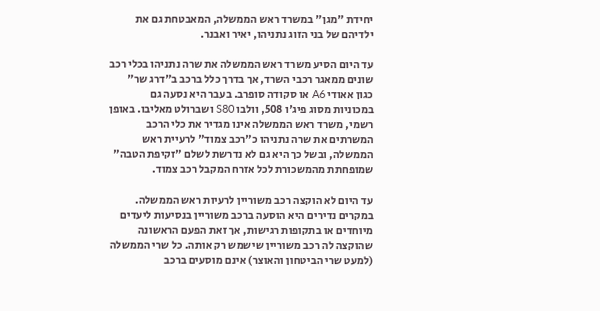יחידת "מגן" במשרד ראש הממשלה, המאבטחת גם את ילדיהם של בני הזוג נתניהו, יאיר ואבנר.

עד היום הסיע משרד ראש הממשלה את שרה נתניהו בכלי רכב שונים ממאגר רכבי השרד, אך בדרך כלל ברכב ב"דרג שר" כגון אאודי A6 או סקודה סופרב. בעבר היא נסעה גם במכוניות מסוג פיג'ו 508, וולבו S80 ושברולט מאליבו. באופן רשמי, משרד ראש הממשלה אינו מגדיר את כלי הרכב המשרתים את שרה נתניהו כ"רכב צמוד" לרעיית ראש הממשלה, ובשל כך היא גם לא נדרשת לשלם "זקיפת הטבה" שמופחתת מהמשכורת לכל אזרח המקבל רכב צמוד.

עד היום לא הוקצה רכב משוריין לרעיות ראש הממשלה. במקרים נדירים היא הוסעה ברכב משוריין בנסיעות ליעדים מיוחדים או בתקופות רגישות, אך זאת הפעם הראשונה שהוקצה לה רכב משוריין שישמש רק אותה. כל שרי הממשלה (למעט שרי הביטחון והאוצר) אינם מוסעים ברכב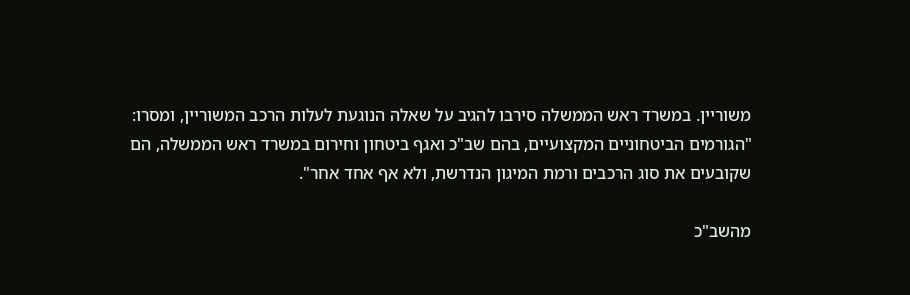משוריין. במשרד ראש הממשלה סירבו להגיב על שאלה הנוגעת לעלות הרכב המשוריין, ומסרו: "הגורמים הביטחוניים המקצועיים, בהם שב"כ ואגף ביטחון וחירום במשרד ראש הממשלה, הם שקובעים את סוג הרכבים ורמת המיגון הנדרשת, ולא אף אחד אחר".

מהשב"כ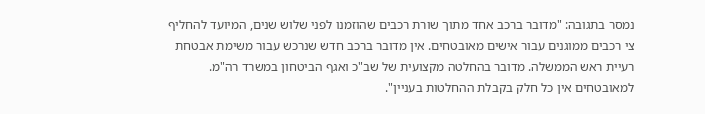נמסר בתגובה: "מדובר ברכב אחד מתוך שורת רכבים שהוזמנו לפני שלוש שנים, המיועד להחליף צי רכבים ממוגנים עבור אישים מאובטחים. אין מדובר ברכב חדש שנרכש עבור משימת אבטחת רעיית ראש הממשלה. מדובר בהחלטה מקצועית של שב"כ ואגף הביטחון במשרד רה"מ. למאובטחים אין כל חלק בקבלת ההחלטות בעניין".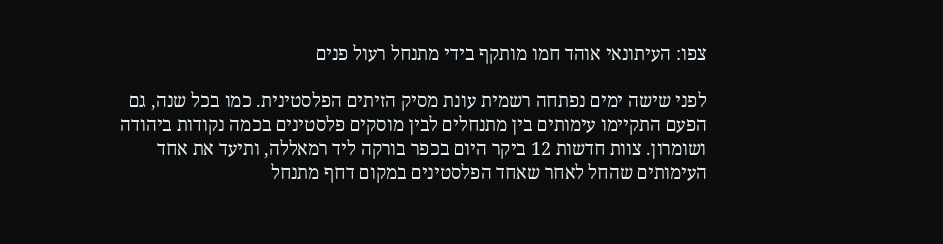צפו: העיתונאי אוהד חמו מותקף בידי מתנחל רעול פנים

לפני שישה ימים נפתחה רשמית עונת מסיק הזיתים הפלסטינית. כמו בכל שנה, גם הפעם התקיימו עימותים בין מתנחלים לבין מוסקים פלסטינים בכמה נקודות ביהודה ושומרון. צוות חדשות 12 ביקר היום בכפר בורקה ליד רמאללה, ותיעד את אחד העימותים שהחל לאחר שאחד הפלסטינים במקום דחף מתנחל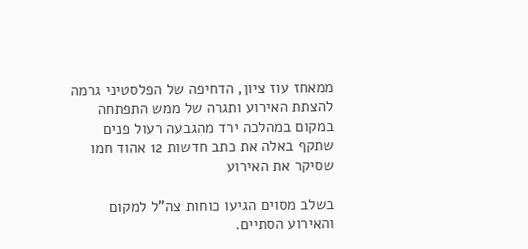ממאחז עוז ציון, הדחיפה של הפלסטיני גרמה להצתת האירוע ותגרה של ממש התפתחה במקום במהלכה ירד מהגבעה רעול פנים שתקף באלה את כתב חדשות 12 אהוד חמו שסיקר את האירוע

בשלב מסוים הגיעו כוחות צה"ל למקום והאירוע הסתיים.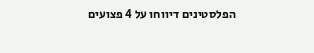הפלסטינים דיווחו על 4 פצועים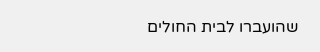שהועברו לבית החולים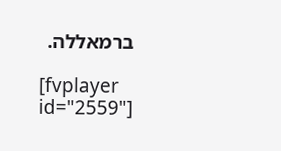ברמאללה.

[fvplayer id="2559"]